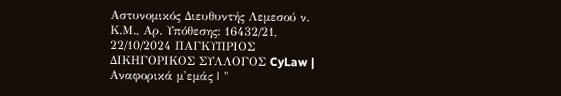Αστυνομικός Διευθυντής Λεμεσού ν. Κ.Μ., Αρ. Υπόθεσης: 16432/21, 22/10/2024 ΠΑΓΚΥΠΡΙΟΣ ΔΙΚΗΓΟΡΙΚΟΣ ΣΥΛΛΟΓΟΣ CyLaw | Αναφορικά μ'εμάς | "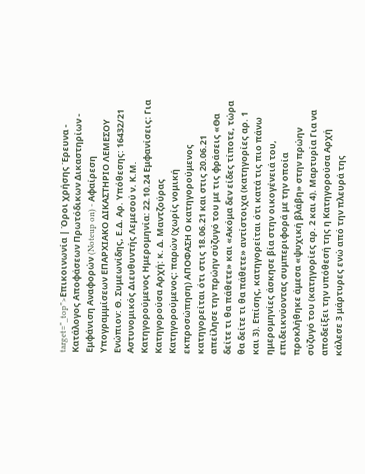target="_top">Επικοινωνία | Όροι χρήσης Έρευνα - Κατάλογος Αποφάσεων Πρωτόδικων Δικαστηρίων - Εμφάνιση Αναφορών (Noteup on) - Αφαίρεση Υπογραμμίσεων ΕΠΑΡΧΙΑΚΟ ΔΙΚΑΣΤΗΡΙΟ ΛΕΜΕΣΟΥ Ενώπιον: Θ. Συμεωνίδης, Ε.Δ. Αρ. Υπόθεσης: 16432/21 Αστυνομικός Διευθυντής Λεμεσού ν. Κ.Μ. Κατηγορούμενος Ημερομηνία: 22.10.24 Εμφανίσεις: Για Κατηγορούσα Αρχή: κ. Δ. Μαντζούρας Κατηγορούμενος: παρών (χωρίς νομική εκπροσώπηση) ΑΠΟΦΑΣΗ Ο κατηγορούμενος κατηγορείται ότι στις 18.06.21 και στις 20.06.21 απείλησε την πρώην σύζυγό του με τις φράσεις «Θα δείτε τι θα πάθετε» και «Ακόμα δεν είδες τίποτε, τώρα θα δείτε τι θα πάθετε» αντίστοιχα (κατηγορίες αρ. 1 και 3). Επίσης, κατηγορείται ότι κατά τις πιο πάνω ημερομηνίες άσκησε βία στην οικογένειά του, επιδεικνύοντας συμπεριφορά με την οποία προκλήθηκε άμεσα «ψυχική βλάβη» στην πρώην σύζυγό του (κατηγορίες αρ. 2 και 4). Μαρτυρία Για να αποδείξει την υπόθεσή της η Κατηγορούσα Αρχή κάλεσε 3 μάρτυρες ενώ από την πλευρά της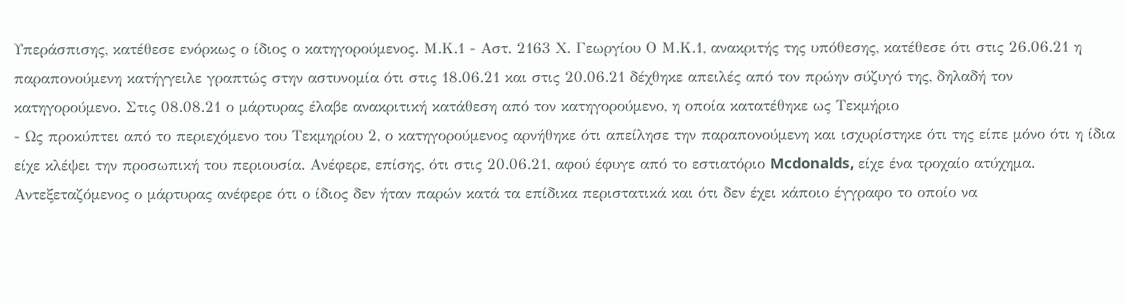Υπεράσπισης, κατέθεσε ενόρκως ο ίδιος ο κατηγορούμενος. Μ.Κ.1 - Αστ. 2163 Χ. Γεωργίου Ο Μ.Κ.1, ανακριτής της υπόθεσης, κατέθεσε ότι στις 26.06.21 η παραπονούμενη κατήγγειλε γραπτώς στην αστυνομία ότι στις 18.06.21 και στις 20.06.21 δέχθηκε απειλές από τον πρώην σύζυγό της, δηλαδή τον κατηγορούμενο. Στις 08.08.21 ο μάρτυρας έλαβε ανακριτική κατάθεση από τον κατηγορούμενο, η οποία κατατέθηκε ως Τεκμήριο
- Ως προκύπτει από το περιεχόμενο του Τεκμηρίου 2, ο κατηγορούμενος αρνήθηκε ότι απείλησε την παραπονούμενη και ισχυρίστηκε ότι της είπε μόνο ότι η ίδια είχε κλέψει την προσωπική του περιουσία. Ανέφερε, επίσης, ότι στις 20.06.21, αφού έφυγε από το εστιατόριο Mcdonalds, είχε ένα τροχαίο ατύχημα. Αντεξεταζόμενος ο μάρτυρας ανέφερε ότι ο ίδιος δεν ήταν παρών κατά τα επίδικα περιστατικά και ότι δεν έχει κάποιο έγγραφο το οποίο να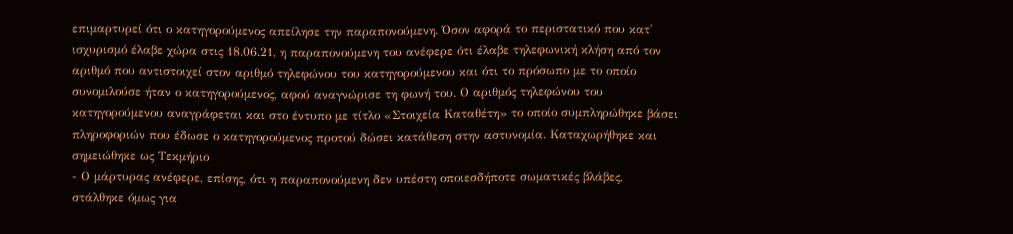επιμαρτυρεί ότι ο κατηγορούμενος απείλησε την παραπονούμενη. Όσον αφορά το περιστατικό που κατ' ισχυρισμό έλαβε χώρα στις 18.06.21, η παραπονούμενη του ανέφερε ότι έλαβε τηλεφωνική κλήση από τον αριθμό που αντιστοιχεί στον αριθμό τηλεφώνου του κατηγορούμενου και ότι το πρόσωπο με το οποίο συνομιλούσε ήταν ο κατηγορούμενος, αφού αναγνώρισε τη φωνή του. Ο αριθμός τηλεφώνου του κατηγορούμενου αναγράφεται και στο έντυπο με τίτλο «Στοιχεία Καταθέτη» το οποίο συμπληρώθηκε βάσει πληροφοριών που έδωσε ο κατηγορούμενος προτού δώσει κατάθεση στην αστυνομία. Καταχωρήθηκε και σημειώθηκε ως Τεκμήριο
- Ο μάρτυρας ανέφερε, επίσης, ότι η παραπονούμενη δεν υπέστη οποιεσδήποτε σωματικές βλάβες, στάλθηκε όμως για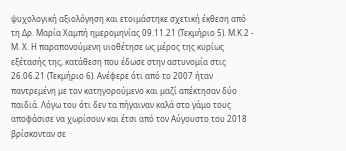ψυχολογική αξιολόγηση και ετοιμάστηκε σχετική έκθεση από τη Δρ. Μαρία Χαμπή ημερομηνίας 09.11.21 (Τεκμήριο 5). Μ.Κ.2 - Μ. Χ. Η παραπονούμενη υιοθέτησε ως μέρος της κυρίως εξέτασής της, κατάθεση που έδωσε στην αστυνομία στις 26.06.21 (Τεκμήριο 6). Ανέφερε ότι από το 2007 ήταν παντρεμένη με τον κατηγορούμενο και μαζί απέκτησαν δύο παιδιά. Λόγω του ότι δεν τα πήγαιναν καλά στο γάμο τους αποφάσισε να χωρίσουν και έτσι από τον Αύγουστο του 2018 βρίσκονταν σε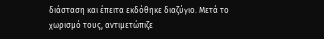διάσταση και έπειτα εκδόθηκε διαζύγιο. Μετά το χωρισμό τους, αντιμετώπιζε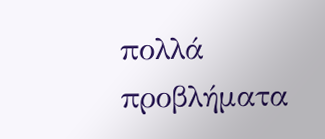πολλά προβλήματα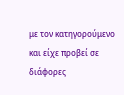με τον κατηγορούμενο και είχε προβεί σε διάφορες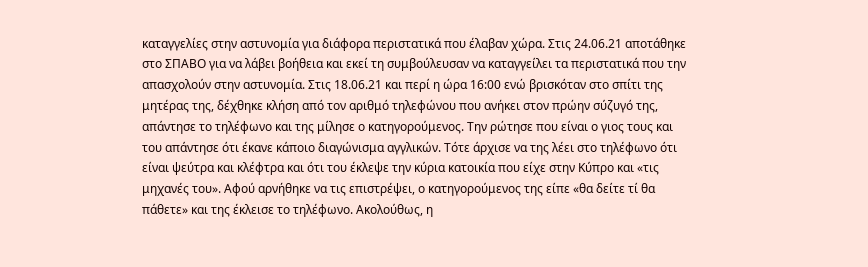καταγγελίες στην αστυνομία για διάφορα περιστατικά που έλαβαν χώρα. Στις 24.06.21 αποτάθηκε στο ΣΠΑΒΟ για να λάβει βοήθεια και εκεί τη συμβούλευσαν να καταγγείλει τα περιστατικά που την απασχολούν στην αστυνομία. Στις 18.06.21 και περί η ώρα 16:00 ενώ βρισκόταν στο σπίτι της μητέρας της, δέχθηκε κλήση από τον αριθμό τηλεφώνου που ανήκει στον πρώην σύζυγό της, απάντησε το τηλέφωνο και της μίλησε ο κατηγορούμενος. Την ρώτησε που είναι ο γιος τους και του απάντησε ότι έκανε κάποιο διαγώνισμα αγγλικών. Τότε άρχισε να της λέει στο τηλέφωνο ότι είναι ψεύτρα και κλέφτρα και ότι του έκλεψε την κύρια κατοικία που είχε στην Κύπρο και «τις μηχανές του». Αφού αρνήθηκε να τις επιστρέψει, ο κατηγορούμενος της είπε «θα δείτε τί θα πάθετε» και της έκλεισε το τηλέφωνο. Ακολούθως, η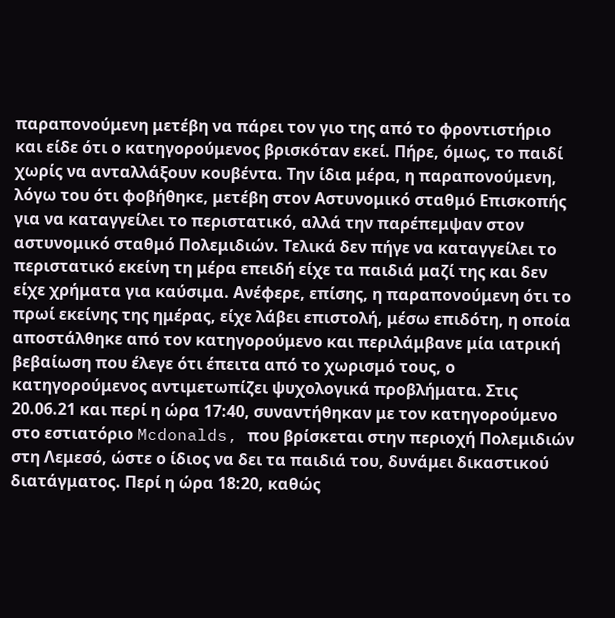παραπονούμενη μετέβη να πάρει τον γιο της από το φροντιστήριο και είδε ότι ο κατηγορούμενος βρισκόταν εκεί. Πήρε, όμως, το παιδί χωρίς να ανταλλάξουν κουβέντα. Την ίδια μέρα, η παραπονούμενη, λόγω του ότι φοβήθηκε, μετέβη στον Αστυνομικό σταθμό Επισκοπής για να καταγγείλει το περιστατικό, αλλά την παρέπεμψαν στον αστυνομικό σταθμό Πολεμιδιών. Τελικά δεν πήγε να καταγγείλει το περιστατικό εκείνη τη μέρα επειδή είχε τα παιδιά μαζί της και δεν είχε χρήματα για καύσιμα. Ανέφερε, επίσης, η παραπονούμενη ότι το πρωί εκείνης της ημέρας, είχε λάβει επιστολή, μέσω επιδότη, η οποία αποστάλθηκε από τον κατηγορούμενο και περιλάμβανε μία ιατρική βεβαίωση που έλεγε ότι έπειτα από το χωρισμό τους, ο κατηγορούμενος αντιμετωπίζει ψυχολογικά προβλήματα. Στις 20.06.21 και περί η ώρα 17:40, συναντήθηκαν με τον κατηγορούμενο στο εστιατόριο Mcdonalds, που βρίσκεται στην περιοχή Πολεμιδιών στη Λεμεσό, ώστε ο ίδιος να δει τα παιδιά του, δυνάμει δικαστικού διατάγματος. Περί η ώρα 18:20, καθώς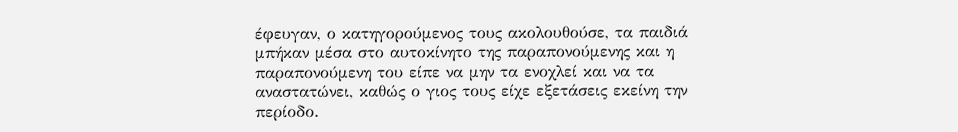έφευγαν, ο κατηγορούμενος τους ακολουθούσε, τα παιδιά μπήκαν μέσα στο αυτοκίνητο της παραπονούμενης και η παραπονούμενη του είπε να μην τα ενοχλεί και να τα αναστατώνει, καθώς ο γιος τους είχε εξετάσεις εκείνη την περίοδο.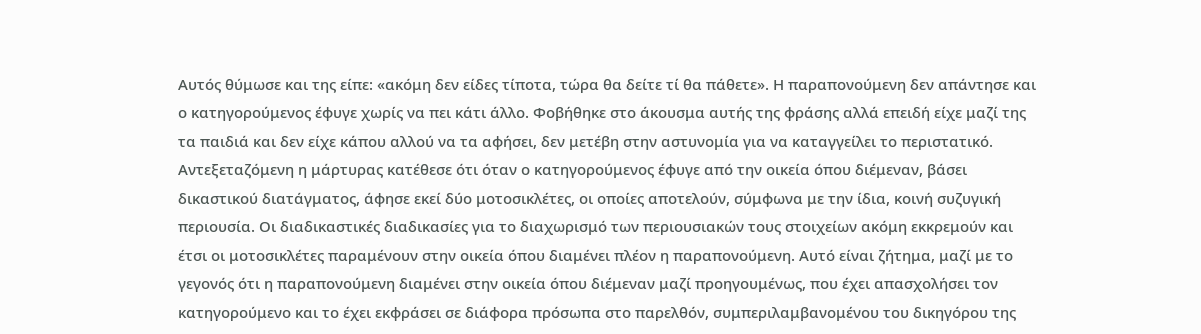Αυτός θύμωσε και της είπε: «ακόμη δεν είδες τίποτα, τώρα θα δείτε τί θα πάθετε». Η παραπονούμενη δεν απάντησε και ο κατηγορούμενος έφυγε χωρίς να πει κάτι άλλο. Φοβήθηκε στο άκουσμα αυτής της φράσης αλλά επειδή είχε μαζί της τα παιδιά και δεν είχε κάπου αλλού να τα αφήσει, δεν μετέβη στην αστυνομία για να καταγγείλει το περιστατικό. Αντεξεταζόμενη η μάρτυρας κατέθεσε ότι όταν ο κατηγορούμενος έφυγε από την οικεία όπου διέμεναν, βάσει δικαστικού διατάγματος, άφησε εκεί δύο μοτοσικλέτες, οι οποίες αποτελούν, σύμφωνα με την ίδια, κοινή συζυγική περιουσία. Οι διαδικαστικές διαδικασίες για το διαχωρισμό των περιουσιακών τους στοιχείων ακόμη εκκρεμούν και έτσι οι μοτοσικλέτες παραμένουν στην οικεία όπου διαμένει πλέον η παραπονούμενη. Αυτό είναι ζήτημα, μαζί με το γεγονός ότι η παραπονούμενη διαμένει στην οικεία όπου διέμεναν μαζί προηγουμένως, που έχει απασχολήσει τον κατηγορούμενο και το έχει εκφράσει σε διάφορα πρόσωπα στο παρελθόν, συμπεριλαμβανομένου του δικηγόρου της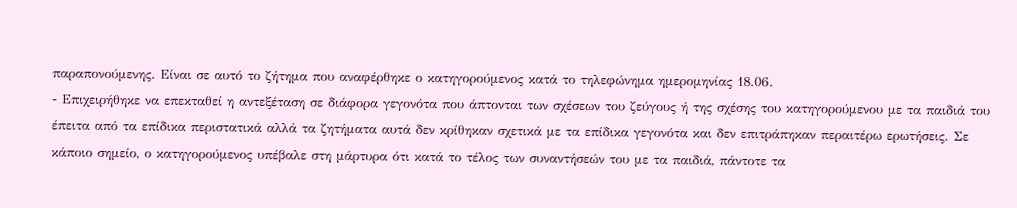παραπονούμενης. Είναι σε αυτό το ζήτημα που αναφέρθηκε ο κατηγορούμενος κατά το τηλεφώνημα ημερομηνίας 18.06.
- Επιχειρήθηκε να επεκταθεί η αντεξέταση σε διάφορα γεγονότα που άπτονται των σχέσεων του ζεύγους ή της σχέσης του κατηγορούμενου με τα παιδιά του έπειτα από τα επίδικα περιστατικά αλλά τα ζητήματα αυτά δεν κρίθηκαν σχετικά με τα επίδικα γεγονότα και δεν επιτράπηκαν περαιτέρω ερωτήσεις. Σε κάποιο σημείο, ο κατηγορούμενος υπέβαλε στη μάρτυρα ότι κατά το τέλος των συναντήσεών του με τα παιδιά, πάντοτε τα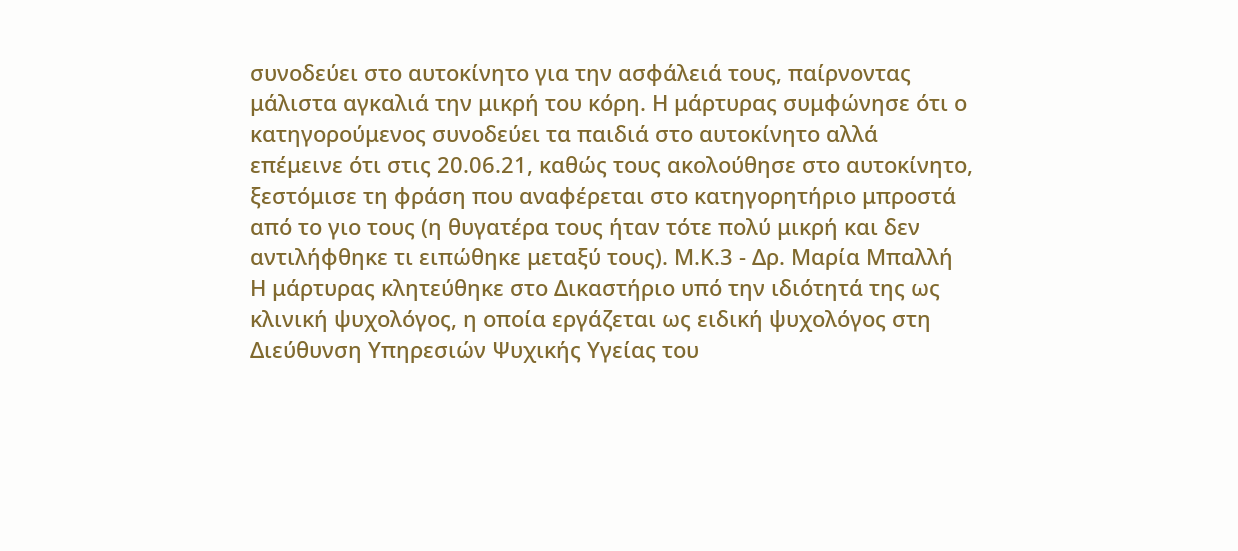συνοδεύει στο αυτοκίνητο για την ασφάλειά τους, παίρνοντας μάλιστα αγκαλιά την μικρή του κόρη. Η μάρτυρας συμφώνησε ότι ο κατηγορούμενος συνοδεύει τα παιδιά στο αυτοκίνητο αλλά επέμεινε ότι στις 20.06.21, καθώς τους ακολούθησε στο αυτοκίνητο, ξεστόμισε τη φράση που αναφέρεται στο κατηγορητήριο μπροστά από το γιο τους (η θυγατέρα τους ήταν τότε πολύ μικρή και δεν αντιλήφθηκε τι ειπώθηκε μεταξύ τους). Μ.Κ.3 - Δρ. Μαρία Μπαλλή Η μάρτυρας κλητεύθηκε στο Δικαστήριο υπό την ιδιότητά της ως κλινική ψυχολόγος, η οποία εργάζεται ως ειδική ψυχολόγος στη Διεύθυνση Υπηρεσιών Ψυχικής Υγείας του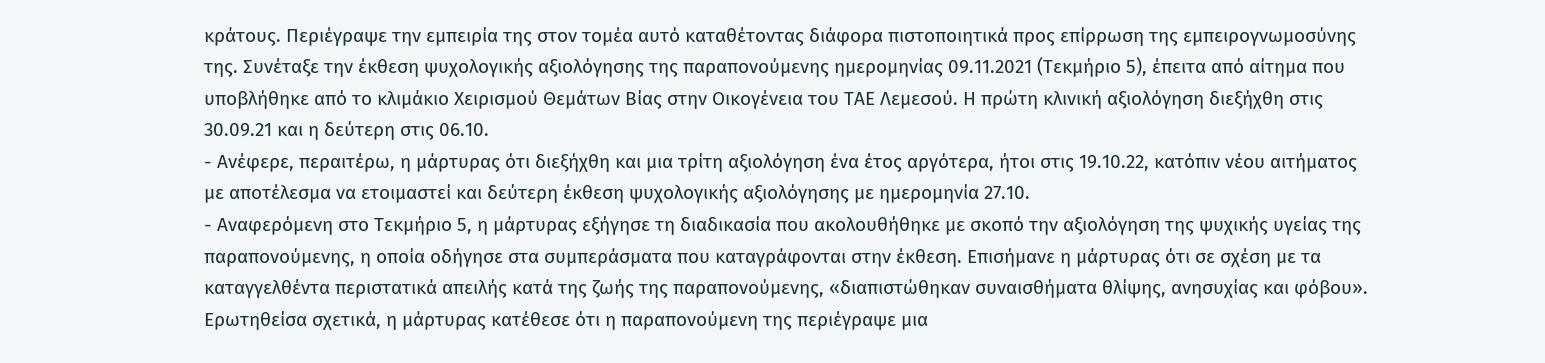κράτους. Περιέγραψε την εμπειρία της στον τομέα αυτό καταθέτοντας διάφορα πιστοποιητικά προς επίρρωση της εμπειρογνωμοσύνης της. Συνέταξε την έκθεση ψυχολογικής αξιολόγησης της παραπονούμενης ημερομηνίας 09.11.2021 (Τεκμήριο 5), έπειτα από αίτημα που υποβλήθηκε από το κλιμάκιο Χειρισμού Θεμάτων Βίας στην Οικογένεια του ΤΑΕ Λεμεσού. Η πρώτη κλινική αξιολόγηση διεξήχθη στις 30.09.21 και η δεύτερη στις 06.10.
- Ανέφερε, περαιτέρω, η μάρτυρας ότι διεξήχθη και μια τρίτη αξιολόγηση ένα έτος αργότερα, ήτοι στις 19.10.22, κατόπιν νέου αιτήματος με αποτέλεσμα να ετοιμαστεί και δεύτερη έκθεση ψυχολογικής αξιολόγησης με ημερομηνία 27.10.
- Αναφερόμενη στο Τεκμήριο 5, η μάρτυρας εξήγησε τη διαδικασία που ακολουθήθηκε με σκοπό την αξιολόγηση της ψυχικής υγείας της παραπονούμενης, η οποία οδήγησε στα συμπεράσματα που καταγράφονται στην έκθεση. Επισήμανε η μάρτυρας ότι σε σχέση με τα καταγγελθέντα περιστατικά απειλής κατά της ζωής της παραπονούμενης, «διαπιστώθηκαν συναισθήματα θλίψης, ανησυχίας και φόβου». Ερωτηθείσα σχετικά, η μάρτυρας κατέθεσε ότι η παραπονούμενη της περιέγραψε μια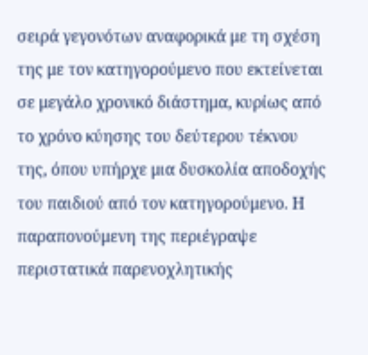σειρά γεγονότων αναφορικά με τη σχέση της με τον κατηγορούμενο που εκτείνεται σε μεγάλο χρονικό διάστημα, κυρίως από το χρόνο κύησης του δεύτερου τέκνου της, όπου υπήρχε μια δυσκολία αποδοχής του παιδιού από τον κατηγορούμενο. Η παραπονούμενη της περιέγραψε περιστατικά παρενοχλητικής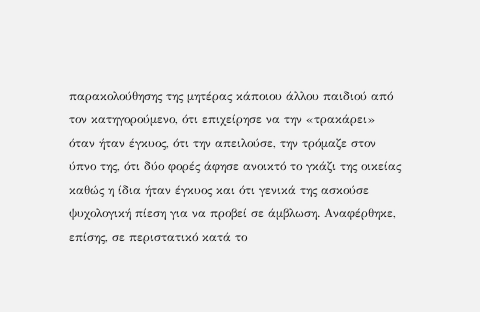παρακολούθησης της μητέρας κάποιου άλλου παιδιού από τον κατηγορούμενο, ότι επιχείρησε να την «τρακάρει» όταν ήταν έγκυος, ότι την απειλούσε, την τρόμαζε στον ύπνο της, ότι δύο φορές άφησε ανοικτό το γκάζι της οικείας καθώς η ίδια ήταν έγκυος και ότι γενικά της ασκούσε ψυχολογική πίεση για να προβεί σε άμβλωση. Αναφέρθηκε, επίσης, σε περιστατικό κατά το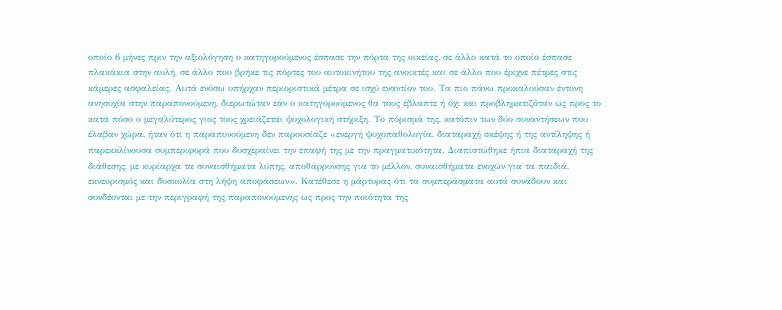οποίο 6 μήνες πριν την αξιολόγηση ο κατηγορούμενος έσπασε την πόρτα της οικείας, σε άλλο κατά το οποίο έσπασε πλακάκια στην αυλή, σε άλλο που βρήκε τις πόρτες του αυτοκινήτου της ανοικτές και σε άλλο που έριχνε πέτρες στις κάμερες ασφαλείας. Αυτά ενόσω υπήρχαν περιοριστικά μέτρα σε ισχύ εναντίον του. Τα πιο πάνω προκαλούσαν έντονη ανησυχία στην παραπονούμενη, διερωτώταν εάν ο κατηγορούμενος θα τους έβλαπτε ή όχι και προβληματιζόταν ως προς το κατά πόσο ο μεγαλύτερος γιος τους χρειάζεται ψυχολογική στήριξη. Το πόρισμά της, κατόπιν των δύο συναντήσεων που έλαβαν χώρα, ήταν ότι η παραπονούμενη δεν παρουσίαζε «ενεργή ψυχοπαθολογία, διαταραχή σκέψης ή της αντίληψης ή παρεκκλίνουσα συμπεριφορά που δυσχεραίνει την επαφή της με την πραγματικότητα. Διαπιστώθηκε ήπια διαταραχή της διάθεσης, με κυρίαρχα τα συναισθήματα λύπης, αποθάρρυνσης για το μέλλον, συναισθήματα ενοχών για τα παιδιά, εκνευρισμός και δυσκολία στη λήψη αποφάσεων». Κατέθεσε η μάρτυρας ότι τα συμπεράσματα αυτά συνάδουν και συνδέονται με την περιγραφή της παραπονούμενης ως προς την ποιότητα της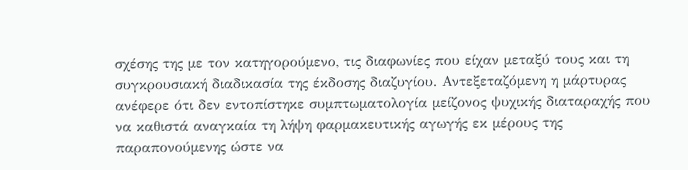σχέσης της με τον κατηγορούμενο, τις διαφωνίες που είχαν μεταξύ τους και τη συγκρουσιακή διαδικασία της έκδοσης διαζυγίου. Αντεξεταζόμενη η μάρτυρας ανέφερε ότι δεν εντοπίστηκε συμπτωματολογία μείζονος ψυχικής διαταραχής που να καθιστά αναγκαία τη λήψη φαρμακευτικής αγωγής εκ μέρους της παραπονούμενης ώστε να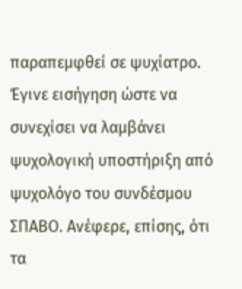παραπεμφθεί σε ψυχίατρο. Έγινε εισήγηση ώστε να συνεχίσει να λαμβάνει ψυχολογική υποστήριξη από ψυχολόγο του συνδέσμου ΣΠΑΒΟ. Ανέφερε, επίσης, ότι τα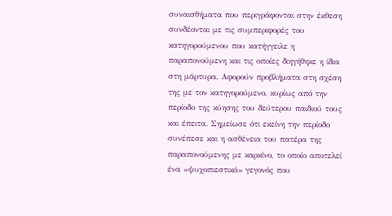συναισθήματα που περιγράφονται στην έκθεση συνδέονται με τις συμπεριφορές του κατηγορούμενου που κατήγγειλε η παραπονούμενη και τις οποίες διηγήθηκε η ίδια στη μάρτυρα. Αφορούν προβλήματα στη σχέση της με τον κατηγορούμενο, κυρίως από την περίοδο της κύησης του δεύτερου παιδιού τους και έπειτα. Σημείωσε ότι εκείνη την περίοδο συνέπεσε και η ασθένεια του πατέρα της παραπονούμενης με καρκίνο, το οποίο αποτελεί ένα «ψυχοπιεστικό» γεγονός που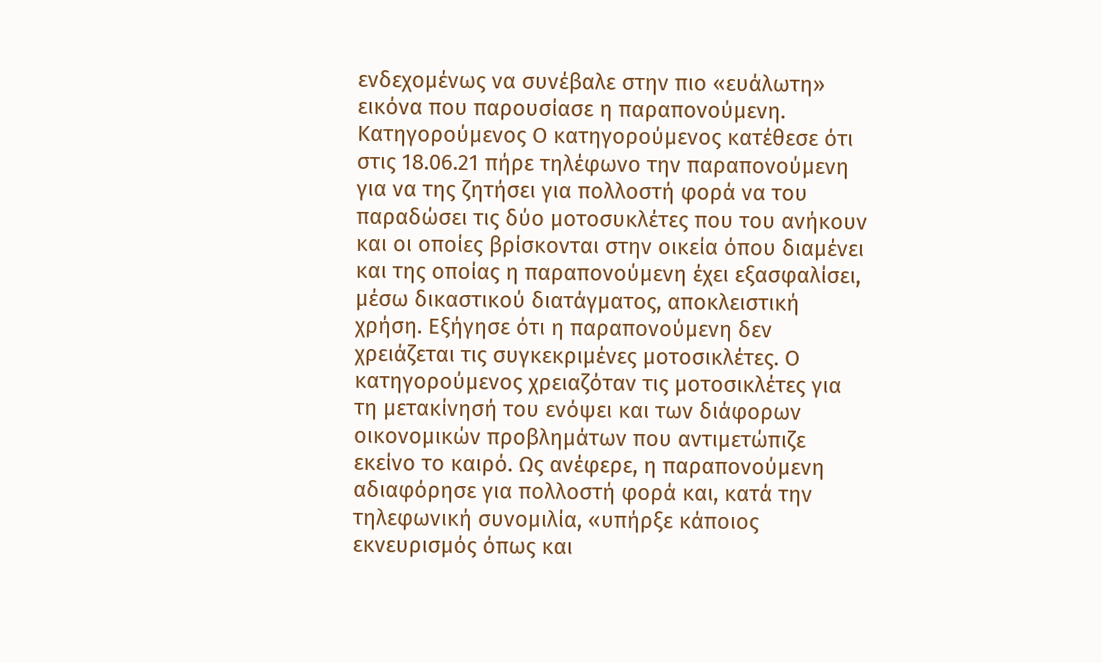ενδεχομένως να συνέβαλε στην πιο «ευάλωτη» εικόνα που παρουσίασε η παραπονούμενη. Κατηγορούμενος Ο κατηγορούμενος κατέθεσε ότι στις 18.06.21 πήρε τηλέφωνο την παραπονούμενη για να της ζητήσει για πολλοστή φορά να του παραδώσει τις δύο μοτοσυκλέτες που του ανήκουν και οι οποίες βρίσκονται στην οικεία όπου διαμένει και της οποίας η παραπονούμενη έχει εξασφαλίσει, μέσω δικαστικού διατάγματος, αποκλειστική χρήση. Εξήγησε ότι η παραπονούμενη δεν χρειάζεται τις συγκεκριμένες μοτοσικλέτες. Ο κατηγορούμενος χρειαζόταν τις μοτοσικλέτες για τη μετακίνησή του ενόψει και των διάφορων οικονομικών προβλημάτων που αντιμετώπιζε εκείνο το καιρό. Ως ανέφερε, η παραπονούμενη αδιαφόρησε για πολλοστή φορά και, κατά την τηλεφωνική συνομιλία, «υπήρξε κάποιος εκνευρισμός όπως και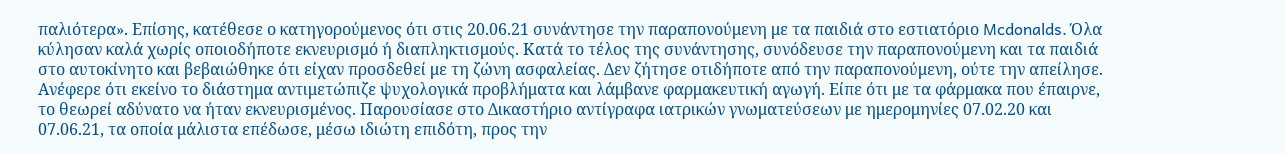παλιότερα». Επίσης, κατέθεσε ο κατηγορούμενος ότι στις 20.06.21 συνάντησε την παραπονούμενη με τα παιδιά στο εστιατόριο Mcdonalds. Όλα κύλησαν καλά χωρίς οποιοδήποτε εκνευρισμό ή διαπληκτισμούς. Κατά το τέλος της συνάντησης, συνόδευσε την παραπονούμενη και τα παιδιά στο αυτοκίνητο και βεβαιώθηκε ότι είχαν προσδεθεί με τη ζώνη ασφαλείας. Δεν ζήτησε οτιδήποτε από την παραπονούμενη, ούτε την απείλησε. Ανέφερε ότι εκείνο το διάστημα αντιμετώπιζε ψυχολογικά προβλήματα και λάμβανε φαρμακευτική αγωγή. Είπε ότι με τα φάρμακα που έπαιρνε, το θεωρεί αδύνατο να ήταν εκνευρισμένος. Παρουσίασε στο Δικαστήριο αντίγραφα ιατρικών γνωματεύσεων με ημερομηνίες 07.02.20 και 07.06.21, τα οποία μάλιστα επέδωσε, μέσω ιδιώτη επιδότη, προς την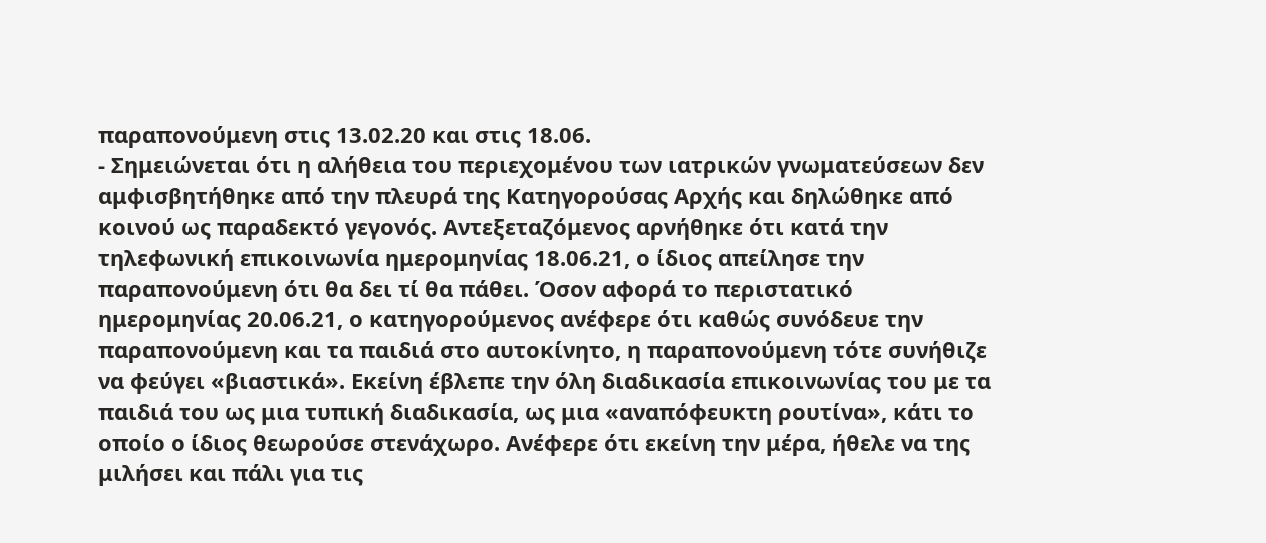παραπονούμενη στις 13.02.20 και στις 18.06.
- Σημειώνεται ότι η αλήθεια του περιεχομένου των ιατρικών γνωματεύσεων δεν αμφισβητήθηκε από την πλευρά της Κατηγορούσας Αρχής και δηλώθηκε από κοινού ως παραδεκτό γεγονός. Αντεξεταζόμενος αρνήθηκε ότι κατά την τηλεφωνική επικοινωνία ημερομηνίας 18.06.21, ο ίδιος απείλησε την παραπονούμενη ότι θα δει τί θα πάθει. Όσον αφορά το περιστατικό ημερομηνίας 20.06.21, ο κατηγορούμενος ανέφερε ότι καθώς συνόδευε την παραπονούμενη και τα παιδιά στο αυτοκίνητο, η παραπονούμενη τότε συνήθιζε να φεύγει «βιαστικά». Εκείνη έβλεπε την όλη διαδικασία επικοινωνίας του με τα παιδιά του ως μια τυπική διαδικασία, ως μια «αναπόφευκτη ρουτίνα», κάτι το οποίο ο ίδιος θεωρούσε στενάχωρο. Ανέφερε ότι εκείνη την μέρα, ήθελε να της μιλήσει και πάλι για τις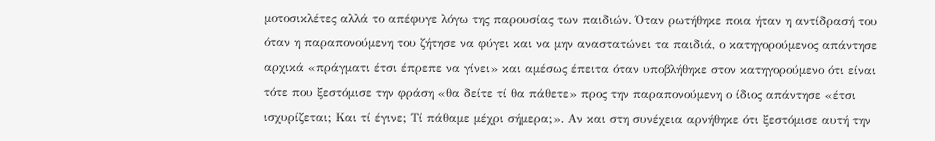μοτοσικλέτες αλλά το απέφυγε λόγω της παρουσίας των παιδιών. Όταν ρωτήθηκε ποια ήταν η αντίδρασή του όταν η παραπονούμενη του ζήτησε να φύγει και να μην αναστατώνει τα παιδιά, ο κατηγορούμενος απάντησε αρχικά «πράγματι έτσι έπρεπε να γίνει» και αμέσως έπειτα όταν υποβλήθηκε στον κατηγορούμενο ότι είναι τότε που ξεστόμισε την φράση «θα δείτε τί θα πάθετε» προς την παραπονούμενη ο ίδιος απάντησε «έτσι ισχυρίζεται; Και τί έγινε; Τί πάθαμε μέχρι σήμερα;». Αν και στη συνέχεια αρνήθηκε ότι ξεστόμισε αυτή την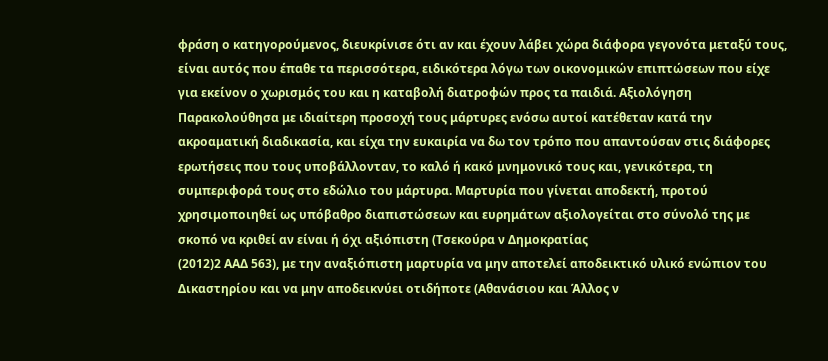φράση ο κατηγορούμενος, διευκρίνισε ότι αν και έχουν λάβει χώρα διάφορα γεγονότα μεταξύ τους, είναι αυτός που έπαθε τα περισσότερα, ειδικότερα λόγω των οικονομικών επιπτώσεων που είχε για εκείνον ο χωρισμός του και η καταβολή διατροφών προς τα παιδιά. Αξιολόγηση Παρακολούθησα με ιδιαίτερη προσοχή τους μάρτυρες ενόσω αυτοί κατέθεταν κατά την ακροαματική διαδικασία, και είχα την ευκαιρία να δω τον τρόπο που απαντούσαν στις διάφορες ερωτήσεις που τους υποβάλλονταν, το καλό ή κακό μνημονικό τους και, γενικότερα, τη συμπεριφορά τους στο εδώλιο του μάρτυρα. Μαρτυρία που γίνεται αποδεκτή, προτού χρησιμοποιηθεί ως υπόβαθρο διαπιστώσεων και ευρημάτων αξιολογείται στο σύνολό της με σκοπό να κριθεί αν είναι ή όχι αξιόπιστη (Τσεκούρα ν Δημοκρατίας
(2012)2 ΑΑΔ 563), με την αναξιόπιστη μαρτυρία να μην αποτελεί αποδεικτικό υλικό ενώπιον του Δικαστηρίου και να μην αποδεικνύει οτιδήποτε (Αθανάσιου και Άλλος ν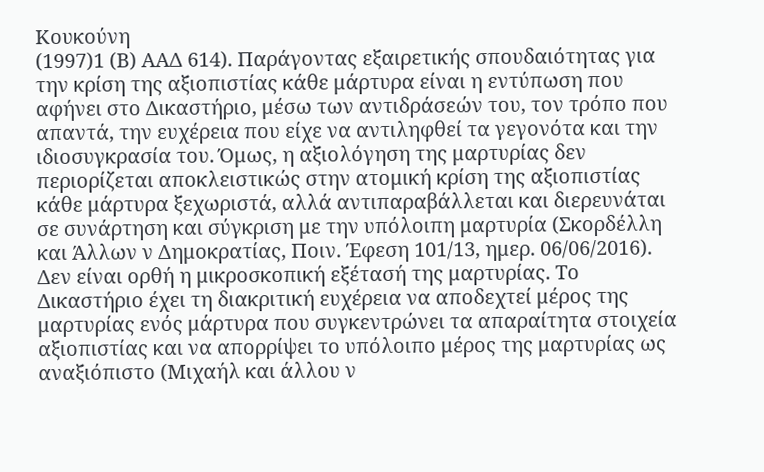Κουκούνη
(1997)1 (Β) ΑΑΔ 614). Παράγοντας εξαιρετικής σπουδαιότητας για την κρίση της αξιοπιστίας κάθε μάρτυρα είναι η εντύπωση που αφήνει στο Δικαστήριο, μέσω των αντιδράσεών του, τον τρόπο που απαντά, την ευχέρεια που είχε να αντιληφθεί τα γεγονότα και την ιδιοσυγκρασία του. Όμως, η αξιολόγηση της μαρτυρίας δεν περιορίζεται αποκλειστικώς στην ατομική κρίση της αξιοπιστίας κάθε μάρτυρα ξεχωριστά, αλλά αντιπαραβάλλεται και διερευνάται σε συνάρτηση και σύγκριση με την υπόλοιπη μαρτυρία (Σκορδέλλη και Άλλων ν Δημοκρατίας, Ποιν. Έφεση 101/13, ημερ. 06/06/2016). Δεν είναι ορθή η μικροσκοπική εξέτασή της μαρτυρίας. Το Δικαστήριο έχει τη διακριτική ευχέρεια να αποδεχτεί μέρος της μαρτυρίας ενός μάρτυρα που συγκεντρώνει τα απαραίτητα στοιχεία αξιοπιστίας και να απορρίψει το υπόλοιπο μέρος της μαρτυρίας ως αναξιόπιστο (Μιχαήλ και άλλου ν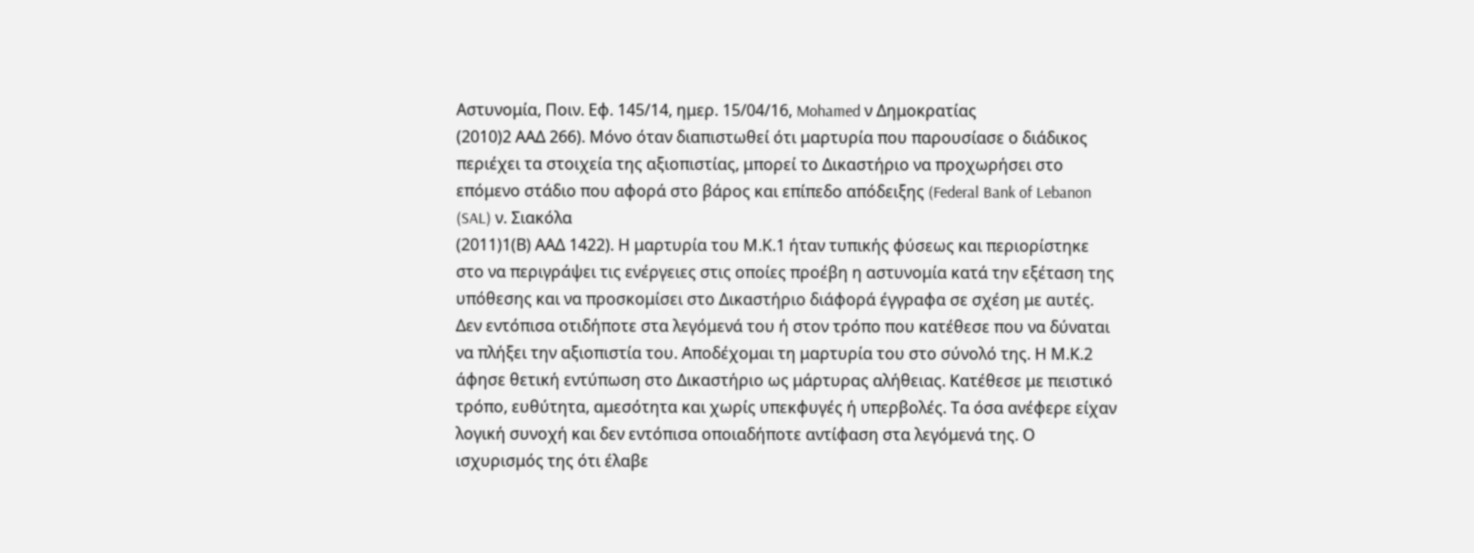Αστυνομία, Ποιν. Εφ. 145/14, ημερ. 15/04/16, Mohamed ν Δημοκρατίας
(2010)2 ΑΑΔ 266). Μόνο όταν διαπιστωθεί ότι μαρτυρία που παρουσίασε ο διάδικος περιέχει τα στοιχεία της αξιοπιστίας, μπορεί το Δικαστήριο να προχωρήσει στο επόμενο στάδιο που αφορά στο βάρος και επίπεδο απόδειξης (Federal Bank of Lebanon (SAL) ν. Σιακόλα
(2011)1(Β) ΑΑΔ 1422). Η μαρτυρία του Μ.Κ.1 ήταν τυπικής φύσεως και περιορίστηκε στο να περιγράψει τις ενέργειες στις οποίες προέβη η αστυνομία κατά την εξέταση της υπόθεσης και να προσκομίσει στο Δικαστήριο διάφορά έγγραφα σε σχέση με αυτές. Δεν εντόπισα οτιδήποτε στα λεγόμενά του ή στον τρόπο που κατέθεσε που να δύναται να πλήξει την αξιοπιστία του. Αποδέχομαι τη μαρτυρία του στο σύνολό της. Η Μ.Κ.2 άφησε θετική εντύπωση στο Δικαστήριο ως μάρτυρας αλήθειας. Κατέθεσε με πειστικό τρόπο, ευθύτητα, αμεσότητα και χωρίς υπεκφυγές ή υπερβολές. Τα όσα ανέφερε είχαν λογική συνοχή και δεν εντόπισα οποιαδήποτε αντίφαση στα λεγόμενά της. Ο ισχυρισμός της ότι έλαβε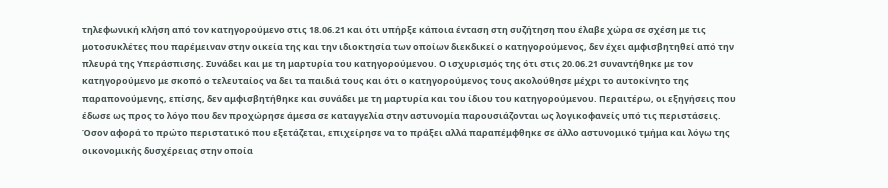τηλεφωνική κλήση από τον κατηγορούμενο στις 18.06.21 και ότι υπήρξε κάποια ένταση στη συζήτηση που έλαβε χώρα σε σχέση με τις μοτοσυκλέτες που παρέμειναν στην οικεία της και την ιδιοκτησία των οποίων διεκδικεί ο κατηγορούμενος, δεν έχει αμφισβητηθεί από την πλευρά της Υπεράσπισης. Συνάδει και με τη μαρτυρία του κατηγορούμενου. Ο ισχυρισμός της ότι στις 20.06.21 συναντήθηκε με τον κατηγορούμενο με σκοπό ο τελευταίος να δει τα παιδιά τους και ότι ο κατηγορούμενος τους ακολούθησε μέχρι το αυτοκίνητο της παραπονούμενης, επίσης, δεν αμφισβητήθηκε και συνάδει με τη μαρτυρία και του ίδιου του κατηγορούμενου. Περαιτέρω, οι εξηγήσεις που έδωσε ως προς το λόγο που δεν προχώρησε άμεσα σε καταγγελία στην αστυνομία παρουσιάζονται ως λογικοφανείς υπό τις περιστάσεις. Όσον αφορά το πρώτο περιστατικό που εξετάζεται, επιχείρησε να το πράξει αλλά παραπέμφθηκε σε άλλο αστυνομικό τμήμα και λόγω της οικονομικής δυσχέρειας στην οποία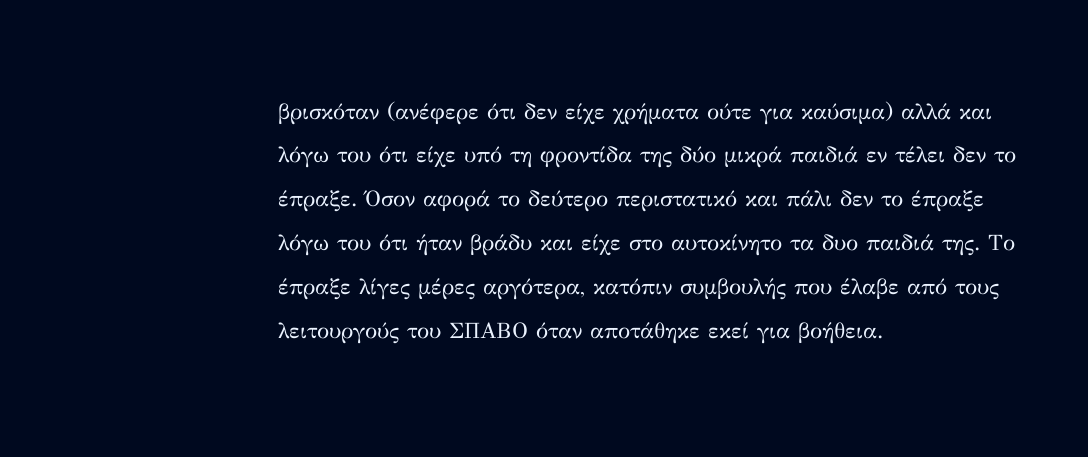βρισκόταν (ανέφερε ότι δεν είχε χρήματα ούτε για καύσιμα) αλλά και λόγω του ότι είχε υπό τη φροντίδα της δύο μικρά παιδιά εν τέλει δεν το έπραξε. Όσον αφορά το δεύτερο περιστατικό και πάλι δεν το έπραξε λόγω του ότι ήταν βράδυ και είχε στο αυτοκίνητο τα δυο παιδιά της. Το έπραξε λίγες μέρες αργότερα, κατόπιν συμβουλής που έλαβε από τους λειτουργούς του ΣΠΑΒΟ όταν αποτάθηκε εκεί για βοήθεια.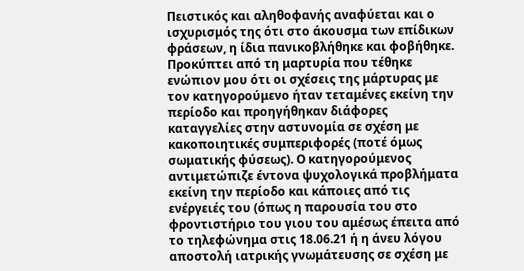Πειστικός και αληθοφανής αναφύεται και ο ισχυρισμός της ότι στο άκουσμα των επίδικων φράσεων, η ίδια πανικοβλήθηκε και φοβήθηκε. Προκύπτει από τη μαρτυρία που τέθηκε ενώπιον μου ότι οι σχέσεις της μάρτυρας με τον κατηγορούμενο ήταν τεταμένες εκείνη την περίοδο και προηγήθηκαν διάφορες καταγγελίες στην αστυνομία σε σχέση με κακοποιητικές συμπεριφορές (ποτέ όμως σωματικής φύσεως). Ο κατηγορούμενος αντιμετώπιζε έντονα ψυχολογικά προβλήματα εκείνη την περίοδο και κάποιες από τις ενέργειές του (όπως η παρουσία του στο φροντιστήριο του γιου του αμέσως έπειτα από το τηλεφώνημα στις 18.06.21 ή η άνευ λόγου αποστολή ιατρικής γνωμάτευσης σε σχέση με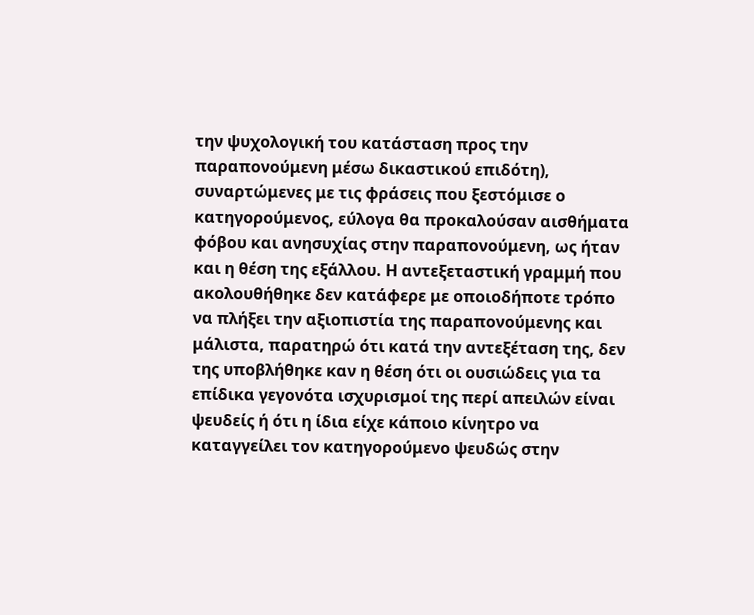την ψυχολογική του κατάσταση προς την παραπονούμενη μέσω δικαστικού επιδότη), συναρτώμενες με τις φράσεις που ξεστόμισε ο κατηγορούμενος, εύλογα θα προκαλούσαν αισθήματα φόβου και ανησυχίας στην παραπονούμενη, ως ήταν και η θέση της εξάλλου. Η αντεξεταστική γραμμή που ακολουθήθηκε δεν κατάφερε με οποιοδήποτε τρόπο να πλήξει την αξιοπιστία της παραπονούμενης και μάλιστα, παρατηρώ ότι κατά την αντεξέταση της, δεν της υποβλήθηκε καν η θέση ότι οι ουσιώδεις για τα επίδικα γεγονότα ισχυρισμοί της περί απειλών είναι ψευδείς ή ότι η ίδια είχε κάποιο κίνητρο να καταγγείλει τον κατηγορούμενο ψευδώς στην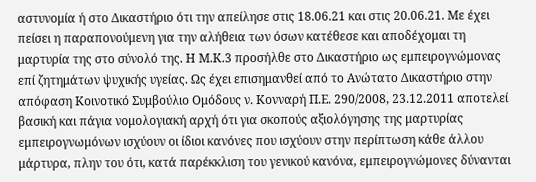αστυνομία ή στο Δικαστήριο ότι την απείλησε στις 18.06.21 και στις 20.06.21. Με έχει πείσει η παραπονούμενη για την αλήθεια των όσων κατέθεσε και αποδέχομαι τη μαρτυρία της στο σύνολό της. Η Μ.Κ.3 προσήλθε στο Δικαστήριο ως εμπειρογνώμονας επί ζητημάτων ψυχικής υγείας. Ως έχει επισημανθεί από το Ανώτατο Δικαστήριο στην απόφαση Κοινοτικό Συμβούλιο Ομόδους ν. Κονναρή Π.Ε. 290/2008, 23.12.2011 αποτελεί βασική και πάγια νομολογιακή αρχή ότι για σκοπούς αξιολόγησης της μαρτυρίας εμπειρογνωμόνων ισχύουν οι ίδιοι κανόνες που ισχύουν στην περίπτωση κάθε άλλου μάρτυρα, πλην του ότι, κατά παρέκκλιση του γενικού κανόνα, εμπειρογνώμονες δύνανται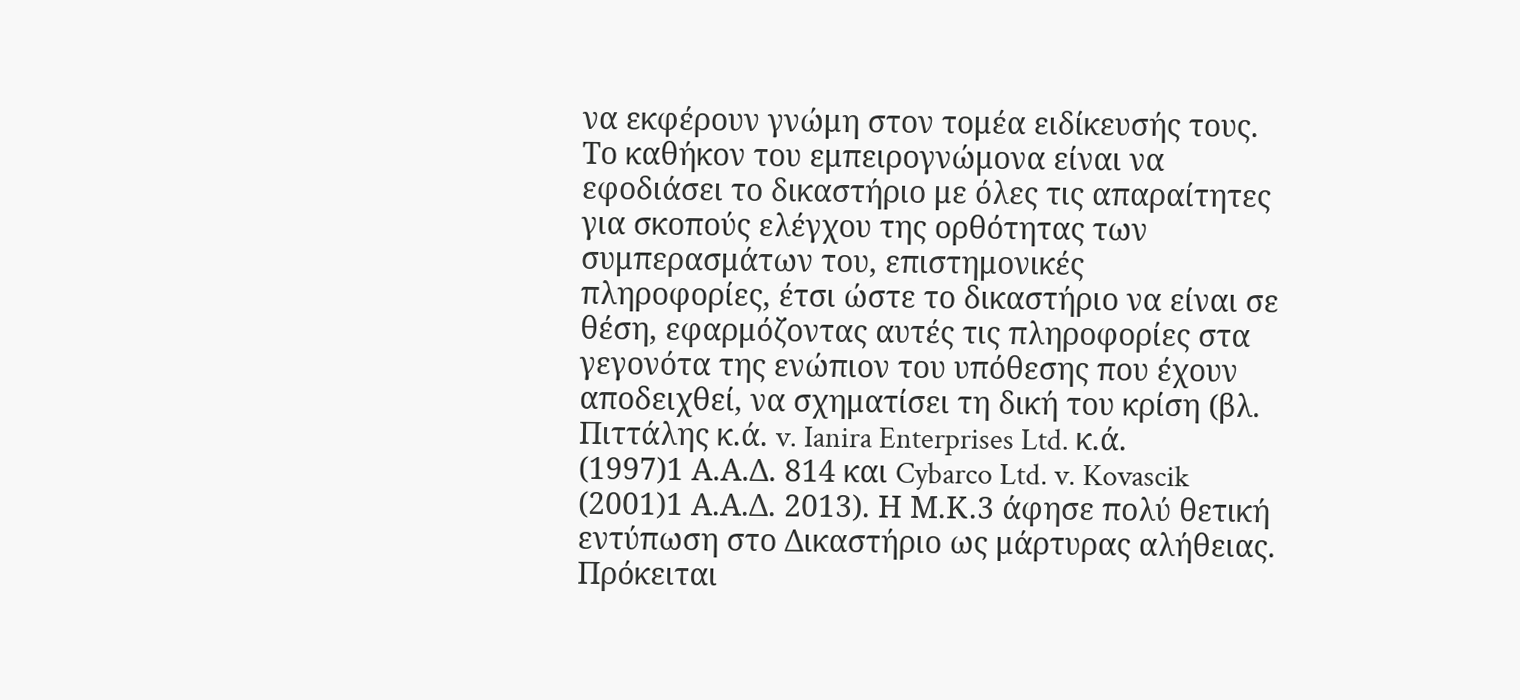να εκφέρουν γνώμη στον τομέα ειδίκευσής τους. Το καθήκον του εμπειρογνώμονα είναι να εφοδιάσει το δικαστήριο με όλες τις απαραίτητες για σκοπούς ελέγχου της ορθότητας των συμπερασμάτων του, επιστημονικές πληροφορίες, έτσι ώστε το δικαστήριο να είναι σε θέση, εφαρμόζοντας αυτές τις πληροφορίες στα γεγονότα της ενώπιον του υπόθεσης που έχουν αποδειχθεί, να σχηματίσει τη δική του κρίση (βλ. Πιττάλης κ.ά. v. Ianira Enterprises Ltd. κ.ά.
(1997)1 Α.Α.Δ. 814 και Cybarco Ltd. v. Kovascik
(2001)1 Α.Α.Δ. 2013). Η Μ.Κ.3 άφησε πολύ θετική εντύπωση στο Δικαστήριο ως μάρτυρας αλήθειας. Πρόκειται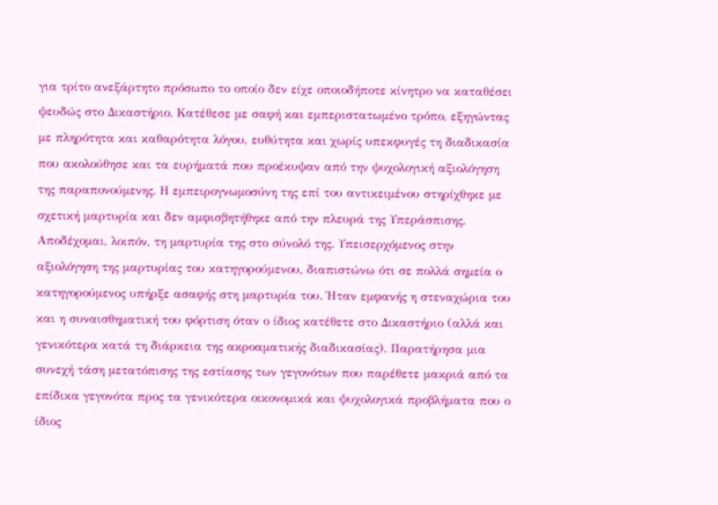για τρίτο ανεξάρτητο πρόσωπο το οποίο δεν είχε οποιοδήποτε κίνητρο να καταθέσει ψευδώς στο Δικαστήριο. Κατέθεσε με σαφή και εμπεριστατωμένο τρόπο, εξηγώντας με πληρότητα και καθαρότητα λόγου, ευθύτητα και χωρίς υπεκφυγές τη διαδικασία που ακολούθησε και τα ευρήματά που προέκυψαν από την ψυχολογική αξιολόγηση της παραπονούμενης. Η εμπειρογνωμοσύνη της επί του αντικειμένου στηρίχθηκε με σχετική μαρτυρία και δεν αμφισβητήθηκε από την πλευρά της Υπεράσπισης. Αποδέχομαι, λοιπόν, τη μαρτυρία της στο σύνολό της. Υπεισερχόμενος στην αξιολόγηση της μαρτυρίας του κατηγορούμενου, διαπιστώνω ότι σε πολλά σημεία ο κατηγορούμενος υπήρξε ασαφής στη μαρτυρία του. Ήταν εμφανής η στεναχώρια του και η συναισθηματική του φόρτιση όταν ο ίδιος κατέθετε στο Δικαστήριο (αλλά και γενικότερα κατά τη διάρκεια της ακροαματικής διαδικασίας). Παρατήρησα μια συνεχή τάση μετατόπισης της εστίασης των γεγονότων που παρέθετε μακριά από τα επίδικα γεγονότα προς τα γενικότερα οικονομικά και ψυχολογικά προβλήματα που ο ίδιος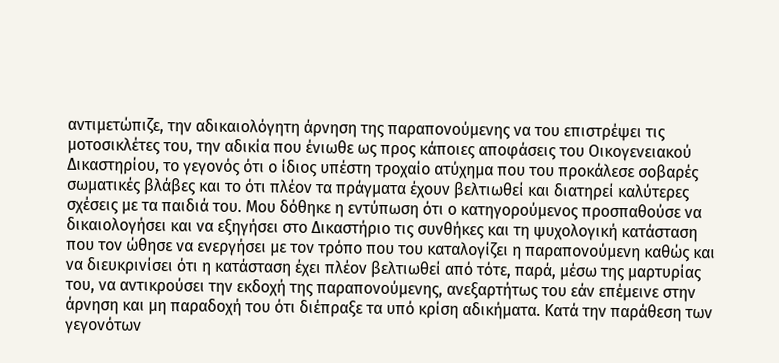αντιμετώπιζε, την αδικαιολόγητη άρνηση της παραπονούμενης να του επιστρέψει τις μοτοσικλέτες του, την αδικία που ένιωθε ως προς κάποιες αποφάσεις του Οικογενειακού Δικαστηρίου, το γεγονός ότι ο ίδιος υπέστη τροχαίο ατύχημα που του προκάλεσε σοβαρές σωματικές βλάβες και το ότι πλέον τα πράγματα έχουν βελτιωθεί και διατηρεί καλύτερες σχέσεις με τα παιδιά του. Μου δόθηκε η εντύπωση ότι ο κατηγορούμενος προσπαθούσε να δικαιολογήσει και να εξηγήσει στο Δικαστήριο τις συνθήκες και τη ψυχολογική κατάσταση που τον ώθησε να ενεργήσει με τον τρόπο που του καταλογίζει η παραπονούμενη καθώς και να διευκρινίσει ότι η κατάσταση έχει πλέον βελτιωθεί από τότε, παρά, μέσω της μαρτυρίας του, να αντικρούσει την εκδοχή της παραπονούμενης, ανεξαρτήτως του εάν επέμεινε στην άρνηση και μη παραδοχή του ότι διέπραξε τα υπό κρίση αδικήματα. Κατά την παράθεση των γεγονότων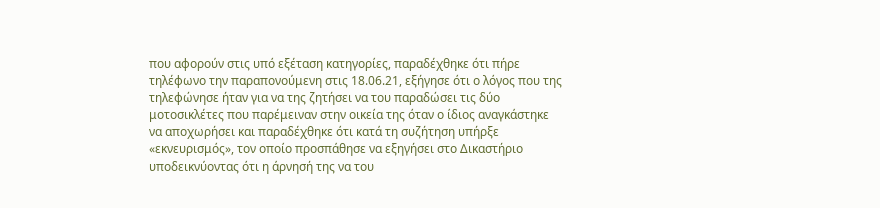που αφορούν στις υπό εξέταση κατηγορίες, παραδέχθηκε ότι πήρε τηλέφωνο την παραπονούμενη στις 18.06.21, εξήγησε ότι ο λόγος που της τηλεφώνησε ήταν για να της ζητήσει να του παραδώσει τις δύο μοτοσικλέτες που παρέμειναν στην οικεία της όταν ο ίδιος αναγκάστηκε να αποχωρήσει και παραδέχθηκε ότι κατά τη συζήτηση υπήρξε «εκνευρισμός», τον οποίο προσπάθησε να εξηγήσει στο Δικαστήριο υποδεικνύοντας ότι η άρνησή της να του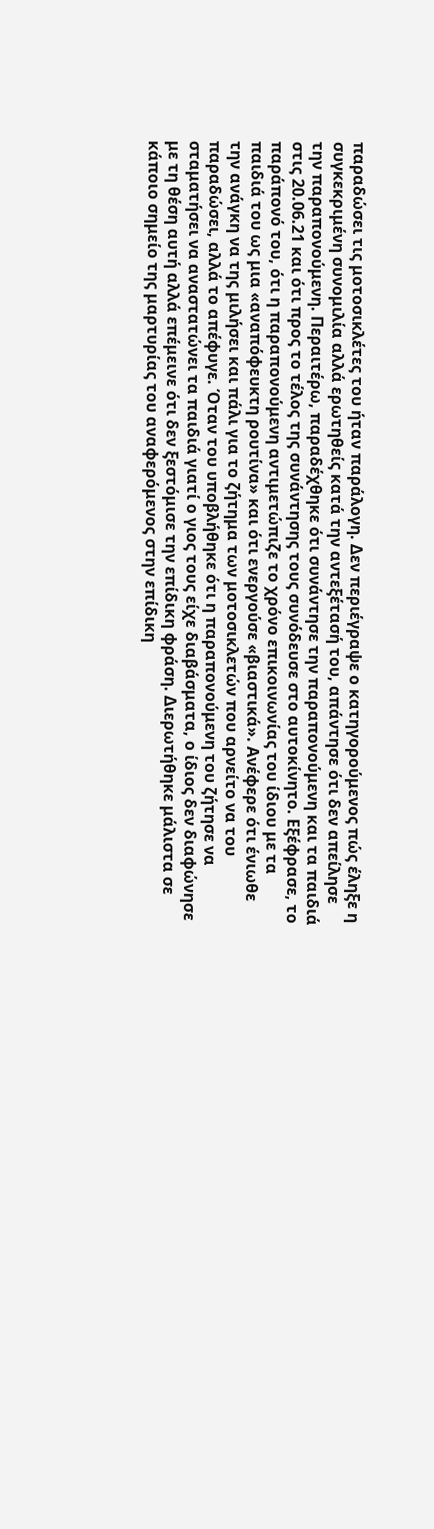παραδώσει τις μοτοσικλέτες του ήταν παράλογη. Δεν περιέγραψε ο κατηγορούμενος πώς έληξε η συγκεκριμένη συνομιλία αλλά ερωτηθείς κατά την αντεξέτασή του, απάντησε ότι δεν απείλησε την παραπονούμενη. Περαιτέρω, παραδέχθηκε ότι συνάντησε την παραπονούμενη και τα παιδιά στις 20.06.21 και ότι προς το τέλος της συνάντησης τους συνόδευσε στο αυτοκίνητο. Εξέφρασε, το παράπονό του, ότι η παραπονούμενη αντιμετώπιζε το χρόνο επικοινωνίας του ίδιου με τα παιδιά του ως μια «αναπόφευκτη ρουτίνα» και ότι ενεργούσε «βιαστικά». Ανέφερε ότι ένιωθε την ανάγκη να της μιλήσει και πάλι για το ζήτημα των μοτοσικλετών που αρνείτο να του παραδώσει, αλλά το απέφυγε. Όταν του υποβλήθηκε ότι η παραπονούμενη του ζήτησε να σταματήσει να αναστατώνει τα παιδιά γιατί ο γιος τους είχε διαβάσματα, ο ίδιος δεν διαφώνησε με τη θέση αυτή αλλά επέμεινε ότι δεν ξεστόμισε την επίδικη φράση. Διερωτήθηκε μάλιστα σε κάποιο σημείο της μαρτυρίας του αναφερόμενος στην επίδικη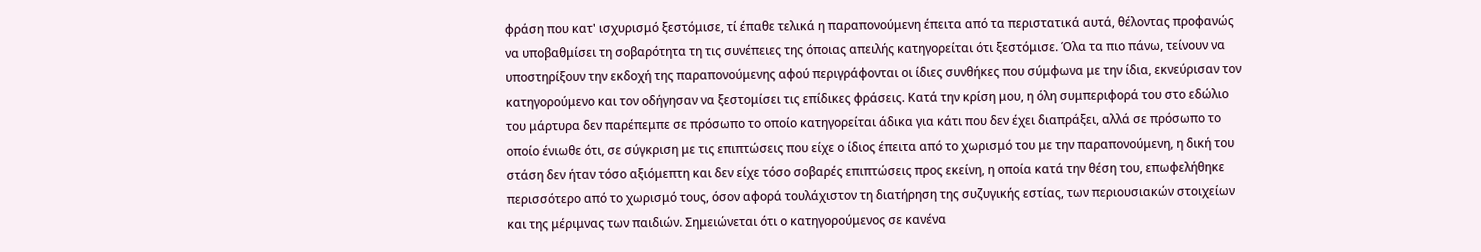φράση που κατ' ισχυρισμό ξεστόμισε, τί έπαθε τελικά η παραπονούμενη έπειτα από τα περιστατικά αυτά, θέλοντας προφανώς να υποβαθμίσει τη σοβαρότητα τη τις συνέπειες της όποιας απειλής κατηγορείται ότι ξεστόμισε. Όλα τα πιο πάνω, τείνουν να υποστηρίξουν την εκδοχή της παραπονούμενης αφού περιγράφονται οι ίδιες συνθήκες που σύμφωνα με την ίδια, εκνεύρισαν τον κατηγορούμενο και τον οδήγησαν να ξεστομίσει τις επίδικες φράσεις. Κατά την κρίση μου, η όλη συμπεριφορά του στο εδώλιο του μάρτυρα δεν παρέπεμπε σε πρόσωπο το οποίο κατηγορείται άδικα για κάτι που δεν έχει διαπράξει, αλλά σε πρόσωπο το οποίο ένιωθε ότι, σε σύγκριση με τις επιπτώσεις που είχε ο ίδιος έπειτα από το χωρισμό του με την παραπονούμενη, η δική του στάση δεν ήταν τόσο αξιόμεπτη και δεν είχε τόσο σοβαρές επιπτώσεις προς εκείνη, η οποία κατά την θέση του, επωφελήθηκε περισσότερο από το χωρισμό τους, όσον αφορά τουλάχιστον τη διατήρηση της συζυγικής εστίας, των περιουσιακών στοιχείων και της μέριμνας των παιδιών. Σημειώνεται ότι ο κατηγορούμενος σε κανένα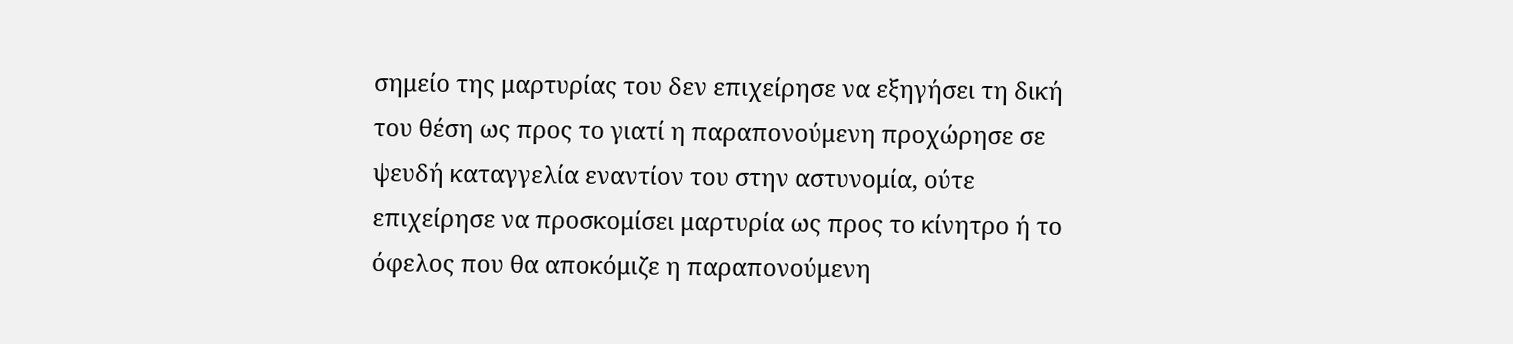σημείο της μαρτυρίας του δεν επιχείρησε να εξηγήσει τη δική του θέση ως προς το γιατί η παραπονούμενη προχώρησε σε ψευδή καταγγελία εναντίον του στην αστυνομία, ούτε επιχείρησε να προσκομίσει μαρτυρία ως προς το κίνητρο ή το όφελος που θα αποκόμιζε η παραπονούμενη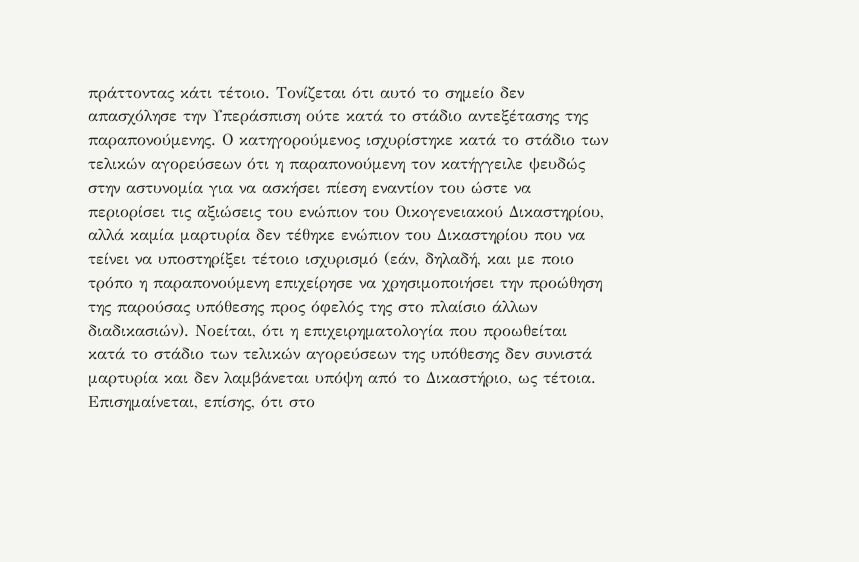πράττοντας κάτι τέτοιο. Τονίζεται ότι αυτό το σημείο δεν απασχόλησε την Υπεράσπιση ούτε κατά το στάδιο αντεξέτασης της παραπονούμενης. Ο κατηγορούμενος ισχυρίστηκε κατά το στάδιο των τελικών αγορεύσεων ότι η παραπονούμενη τον κατήγγειλε ψευδώς στην αστυνομία για να ασκήσει πίεση εναντίον του ώστε να περιορίσει τις αξιώσεις του ενώπιον του Οικογενειακού Δικαστηρίου, αλλά καμία μαρτυρία δεν τέθηκε ενώπιον του Δικαστηρίου που να τείνει να υποστηρίξει τέτοιο ισχυρισμό (εάν, δηλαδή, και με ποιο τρόπο η παραπονούμενη επιχείρησε να χρησιμοποιήσει την προώθηση της παρούσας υπόθεσης προς όφελός της στο πλαίσιο άλλων διαδικασιών). Νοείται, ότι η επιχειρηματολογία που προωθείται κατά το στάδιο των τελικών αγορεύσεων της υπόθεσης δεν συνιστά μαρτυρία και δεν λαμβάνεται υπόψη από το Δικαστήριο, ως τέτοια. Επισημαίνεται, επίσης, ότι στο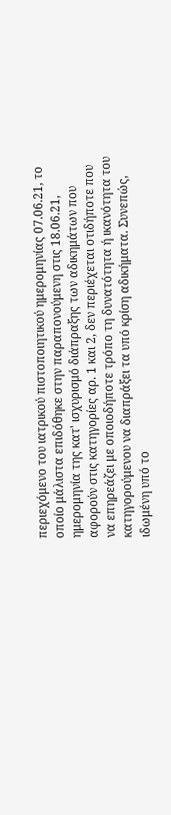περιεχόμενο του ιατρικού πιστοποιητικού ημερομηνίας 07.06.21, το οποίο μάλιστα επιδόθηκε στην παραπονούμενη στις 18.06.21, ημερομηνία της κατ' ισχυρισμό διάπραξης των αδικημάτων που αφορούν στις κατηγορίες αρ. 1 και 2, δεν περιέχεται οτιδήποτε που να επηρεάζει με οποιοδήποτε τρόπο τη δυνατότητα ή ικανότητα του κατηγορούμενου να διαπράξει τα υπό κρίση αδικήματα. Συνεπώς, ιδωμένη υπό το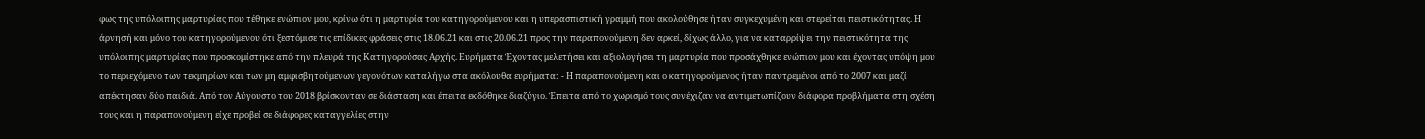φως της υπόλοιπης μαρτυρίας που τέθηκε ενώπιον μου, κρίνω ότι η μαρτυρία του κατηγορούμενου και η υπερασπιστική γραμμή που ακολούθησε ήταν συγκεχυμένη και στερείται πειστικότητας. Η άρνησή και μόνο του κατηγορούμενου ότι ξεστόμισε τις επίδικες φράσεις στις 18.06.21 και στις 20.06.21 προς την παραπονούμενη δεν αρκεί, δίχως άλλο, για να καταρρίψει την πειστικότητα της υπόλοιπης μαρτυρίας που προσκομίστηκε από την πλευρά της Κατηγορούσας Αρχής. Ευρήματα Έχοντας μελετήσει και αξιολογήσει τη μαρτυρία που προσάχθηκε ενώπιον μου και έχοντας υπόψη μου το περιεχόμενο των τεκμηρίων και των μη αμφισβητούμενων γεγονότων καταλήγω στα ακόλουθα ευρήματα: - Η παραπονούμενη και ο κατηγορούμενος ήταν παντρεμένοι από το 2007 και μαζί απέκτησαν δύο παιδιά. Από τον Αύγουστο του 2018 βρίσκονταν σε διάσταση και έπειτα εκδόθηκε διαζύγιο. Έπειτα από το χωρισμό τους συνέχιζαν να αντιμετωπίζουν διάφορα προβλήματα στη σχέση τους και η παραπονούμενη είχε προβεί σε διάφορες καταγγελίες στην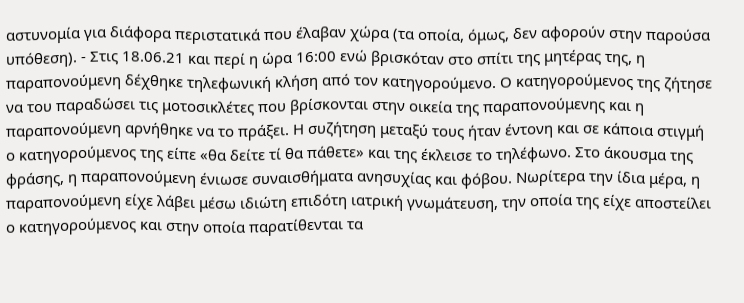αστυνομία για διάφορα περιστατικά που έλαβαν χώρα (τα οποία, όμως, δεν αφορούν στην παρούσα υπόθεση). - Στις 18.06.21 και περί η ώρα 16:00 ενώ βρισκόταν στο σπίτι της μητέρας της, η παραπονούμενη δέχθηκε τηλεφωνική κλήση από τον κατηγορούμενο. Ο κατηγορούμενος της ζήτησε να του παραδώσει τις μοτοσικλέτες που βρίσκονται στην οικεία της παραπονούμενης και η παραπονούμενη αρνήθηκε να το πράξει. Η συζήτηση μεταξύ τους ήταν έντονη και σε κάποια στιγμή ο κατηγορούμενος της είπε «θα δείτε τί θα πάθετε» και της έκλεισε το τηλέφωνο. Στο άκουσμα της φράσης, η παραπονούμενη ένιωσε συναισθήματα ανησυχίας και φόβου. Νωρίτερα την ίδια μέρα, η παραπονούμενη είχε λάβει μέσω ιδιώτη επιδότη ιατρική γνωμάτευση, την οποία της είχε αποστείλει ο κατηγορούμενος και στην οποία παρατίθενται τα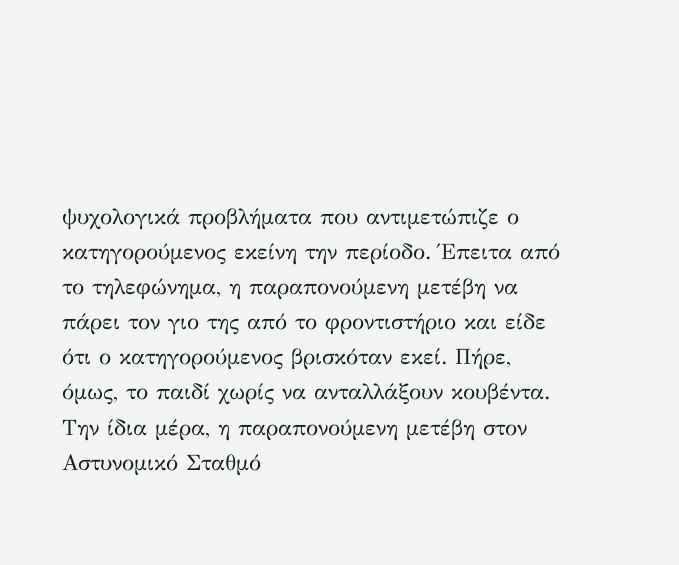ψυχολογικά προβλήματα που αντιμετώπιζε ο κατηγορούμενος εκείνη την περίοδο. Έπειτα από το τηλεφώνημα, η παραπονούμενη μετέβη να πάρει τον γιο της από το φροντιστήριο και είδε ότι ο κατηγορούμενος βρισκόταν εκεί. Πήρε, όμως, το παιδί χωρίς να ανταλλάξουν κουβέντα. Την ίδια μέρα, η παραπονούμενη μετέβη στον Αστυνομικό Σταθμό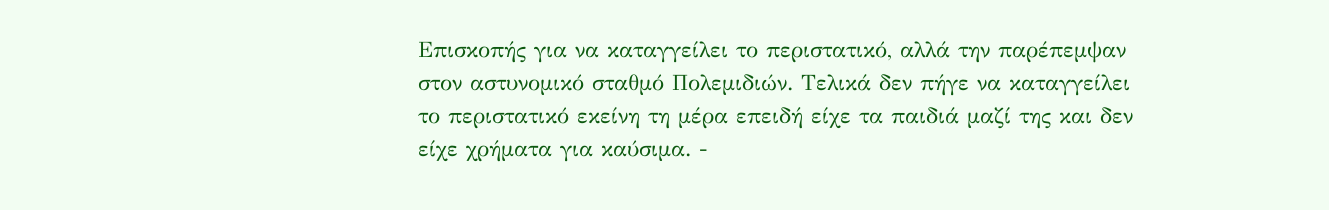Επισκοπής για να καταγγείλει το περιστατικό, αλλά την παρέπεμψαν στον αστυνομικό σταθμό Πολεμιδιών. Τελικά δεν πήγε να καταγγείλει το περιστατικό εκείνη τη μέρα επειδή είχε τα παιδιά μαζί της και δεν είχε χρήματα για καύσιμα. -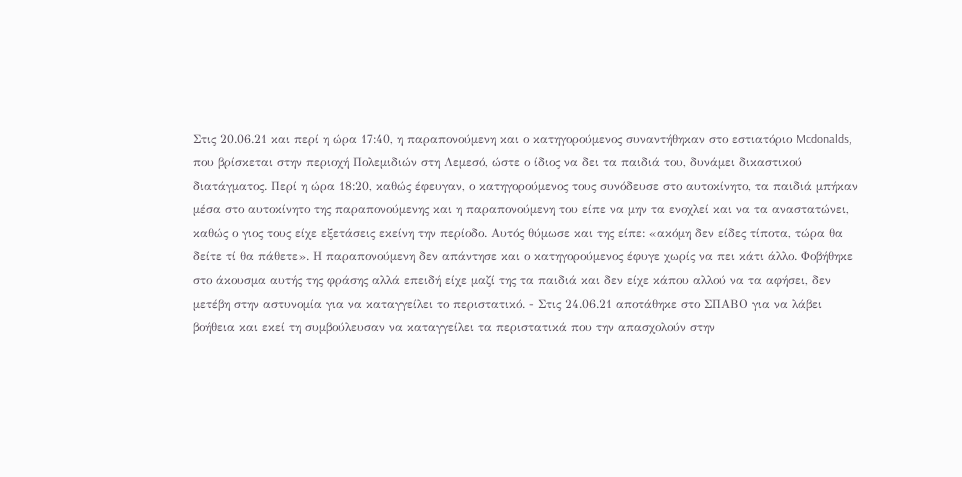Στις 20.06.21 και περί η ώρα 17:40, η παραπονούμενη και ο κατηγορούμενος συναντήθηκαν στο εστιατόριο Mcdonalds, που βρίσκεται στην περιοχή Πολεμιδιών στη Λεμεσό, ώστε ο ίδιος να δει τα παιδιά του, δυνάμει δικαστικού διατάγματος. Περί η ώρα 18:20, καθώς έφευγαν, ο κατηγορούμενος τους συνόδευσε στο αυτοκίνητο, τα παιδιά μπήκαν μέσα στο αυτοκίνητο της παραπονούμενης και η παραπονούμενη του είπε να μην τα ενοχλεί και να τα αναστατώνει, καθώς ο γιος τους είχε εξετάσεις εκείνη την περίοδο. Αυτός θύμωσε και της είπε: «ακόμη δεν είδες τίποτα, τώρα θα δείτε τί θα πάθετε». Η παραπονούμενη δεν απάντησε και ο κατηγορούμενος έφυγε χωρίς να πει κάτι άλλο. Φοβήθηκε στο άκουσμα αυτής της φράσης αλλά επειδή είχε μαζί της τα παιδιά και δεν είχε κάπου αλλού να τα αφήσει, δεν μετέβη στην αστυνομία για να καταγγείλει το περιστατικό. - Στις 24.06.21 αποτάθηκε στο ΣΠΑΒΟ για να λάβει βοήθεια και εκεί τη συμβούλευσαν να καταγγείλει τα περιστατικά που την απασχολούν στην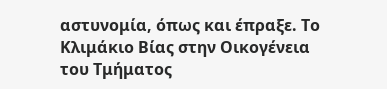αστυνομία, όπως και έπραξε. Το Κλιμάκιο Βίας στην Οικογένεια του Τμήματος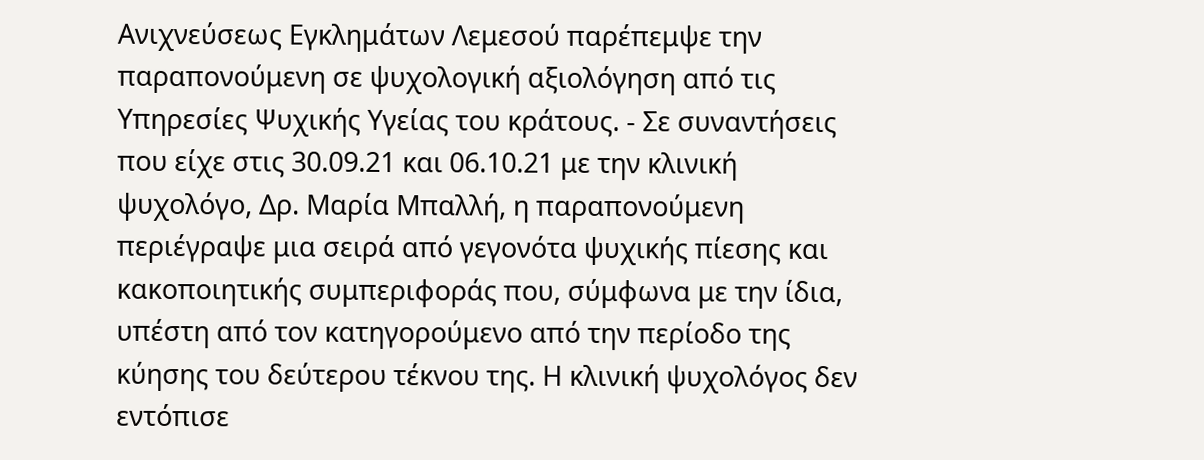Ανιχνεύσεως Εγκλημάτων Λεμεσού παρέπεμψε την παραπονούμενη σε ψυχολογική αξιολόγηση από τις Υπηρεσίες Ψυχικής Υγείας του κράτους. - Σε συναντήσεις που είχε στις 30.09.21 και 06.10.21 με την κλινική ψυχολόγο, Δρ. Μαρία Μπαλλή, η παραπονούμενη περιέγραψε μια σειρά από γεγονότα ψυχικής πίεσης και κακοποιητικής συμπεριφοράς που, σύμφωνα με την ίδια, υπέστη από τον κατηγορούμενο από την περίοδο της κύησης του δεύτερου τέκνου της. Η κλινική ψυχολόγος δεν εντόπισε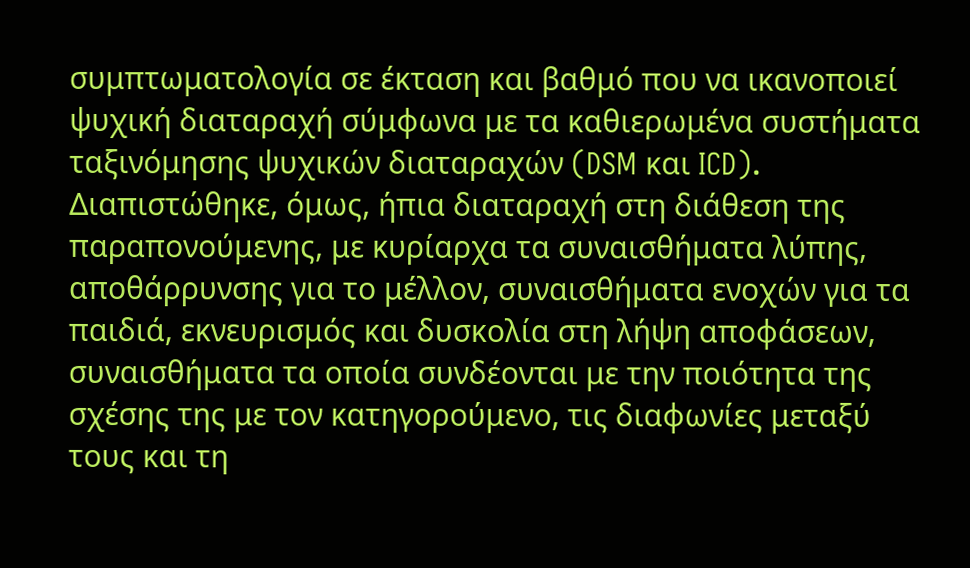συμπτωματολογία σε έκταση και βαθμό που να ικανοποιεί ψυχική διαταραχή σύμφωνα με τα καθιερωμένα συστήματα ταξινόμησης ψυχικών διαταραχών (DSM και ICD). Διαπιστώθηκε, όμως, ήπια διαταραχή στη διάθεση της παραπονούμενης, με κυρίαρχα τα συναισθήματα λύπης, αποθάρρυνσης για το μέλλον, συναισθήματα ενοχών για τα παιδιά, εκνευρισμός και δυσκολία στη λήψη αποφάσεων, συναισθήματα τα οποία συνδέονται με την ποιότητα της σχέσης της με τον κατηγορούμενο, τις διαφωνίες μεταξύ τους και τη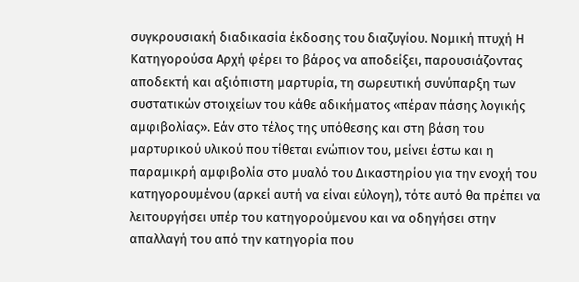συγκρουσιακή διαδικασία έκδοσης του διαζυγίου. Νομική πτυχή Η Κατηγορούσα Αρχή φέρει το βάρος να αποδείξει, παρουσιάζοντας αποδεκτή και αξιόπιστη μαρτυρία, τη σωρευτική συνύπαρξη των συστατικών στοιχείων του κάθε αδικήματος «πέραν πάσης λογικής αμφιβολίας». Εάν στο τέλος της υπόθεσης και στη βάση του μαρτυρικού υλικού που τίθεται ενώπιον του, μείνει έστω και η παραμικρή αμφιβολία στο μυαλό του Δικαστηρίου για την ενοχή του κατηγορουμένου (αρκεί αυτή να είναι εύλογη), τότε αυτό θα πρέπει να λειτουργήσει υπέρ του κατηγορούμενου και να οδηγήσει στην απαλλαγή του από την κατηγορία που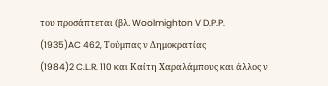του προσάπτεται (βλ. Woolmighton V D.P.P.
(1935)AC 462, Τούμπας ν Δημοκρατίας
(1984)2 C.L.R. 110 και Καίτη Χαραλάμπους και άλλος ν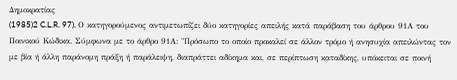Δημοκρατίας
(1985)2 C.L.R. 97). Ο κατηγορούμενος αντιμετωπίζει δύο κατηγορίες απειλής κατά παράβαση του άρθρου 91Α του Ποινικού Κώδικα. Σύμφωνα με το άρθρο 91Α: "Πρόσωπο το οποίο προκαλεί σε άλλον τρόμο ή ανησυχία απειλώντας τον με βία ή άλλη παράνομη πράξη ή παράλειψη, διαπράττει αδίκημα και, σε περίπτωση καταδίκης, υπόκειται σε ποινή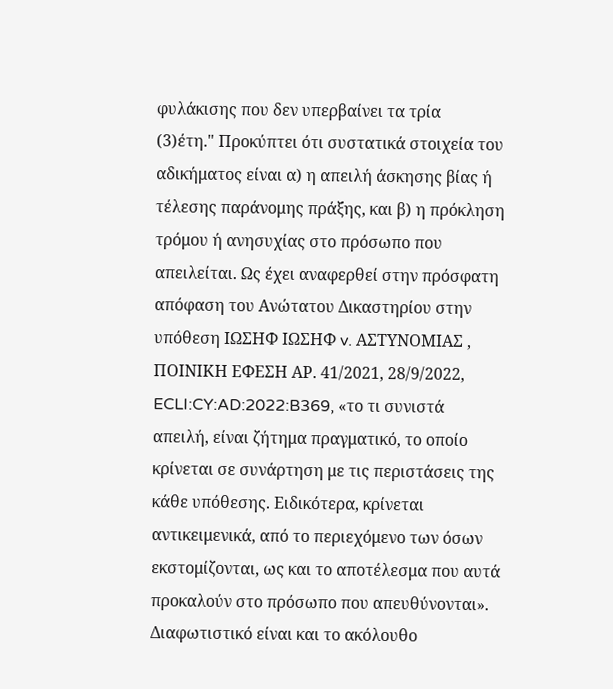φυλάκισης που δεν υπερβαίνει τα τρία
(3)έτη." Προκύπτει ότι συστατικά στοιχεία του αδικήματος είναι α) η απειλή άσκησης βίας ή τέλεσης παράνομης πράξης, και β) η πρόκληση τρόμου ή ανησυχίας στο πρόσωπο που απειλείται. Ως έχει αναφερθεί στην πρόσφατη απόφαση του Ανώτατου Δικαστηρίου στην υπόθεση ΙΩΣΗΦ ΙΩΣΗΦ v. ΑΣΤΥΝΟΜΙΑΣ , ΠΟΙΝΙΚΗ ΕΦΕΣΗ ΑΡ. 41/2021, 28/9/2022, ECLI:CY:AD:2022:B369, «το τι συνιστά απειλή, είναι ζήτημα πραγματικό, το οποίο κρίνεται σε συνάρτηση με τις περιστάσεις της κάθε υπόθεσης. Ειδικότερα, κρίνεται αντικειμενικά, από το περιεχόμενο των όσων εκστομίζονται, ως και το αποτέλεσμα που αυτά προκαλούν στο πρόσωπο που απευθύνονται». Διαφωτιστικό είναι και το ακόλουθο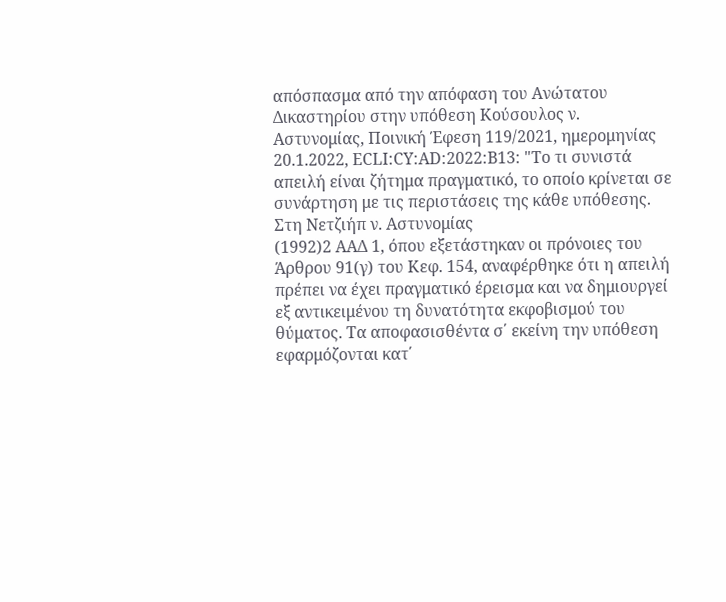απόσπασμα από την απόφαση του Ανώτατου Δικαστηρίου στην υπόθεση Κούσουλος ν. Αστυνομίας, Ποινική Έφεση 119/2021, ημερομηνίας 20.1.2022, ECLI:CY:AD:2022:B13: "Το τι συνιστά απειλή είναι ζήτημα πραγματικό, το οποίο κρίνεται σε συνάρτηση με τις περιστάσεις της κάθε υπόθεσης. Στη Νετζιήπ ν. Αστυνομίας
(1992)2 ΑΑΔ 1, όπου εξετάστηκαν οι πρόνοιες του Άρθρου 91(γ) του Κεφ. 154, αναφέρθηκε ότι η απειλή πρέπει να έχει πραγματικό έρεισμα και να δημιουργεί εξ αντικειμένου τη δυνατότητα εκφοβισμού του θύματος. Τα αποφασισθέντα σ΄ εκείνη την υπόθεση εφαρμόζονται κατ΄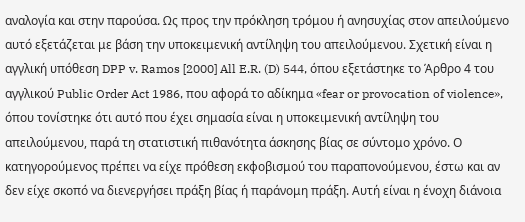αναλογία και στην παρούσα. Ως προς την πρόκληση τρόμου ή ανησυχίας στον απειλούμενο αυτό εξετάζεται με βάση την υποκειμενική αντίληψη του απειλούμενου. Σχετική είναι η αγγλική υπόθεση DPP v. Ramos [2000] All E.R. (D) 544, όπου εξετάστηκε το Άρθρο 4 του αγγλικού Public Order Act 1986, που αφορά το αδίκημα «fear or provocation of violence», όπου τονίστηκε ότι αυτό που έχει σημασία είναι η υποκειμενική αντίληψη του απειλούμενου, παρά τη στατιστική πιθανότητα άσκησης βίας σε σύντομο χρόνο. Ο κατηγορούμενος πρέπει να είχε πρόθεση εκφοβισμού του παραπονούμενου, έστω και αν δεν είχε σκοπό να διενεργήσει πράξη βίας ή παράνομη πράξη. Αυτή είναι η ένοχη διάνοια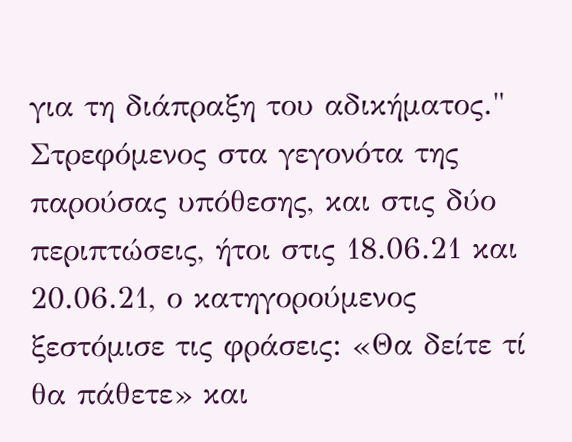για τη διάπραξη του αδικήματος." Στρεφόμενος στα γεγονότα της παρούσας υπόθεσης, και στις δύο περιπτώσεις, ήτοι στις 18.06.21 και 20.06.21, ο κατηγορούμενος ξεστόμισε τις φράσεις: «Θα δείτε τί θα πάθετε» και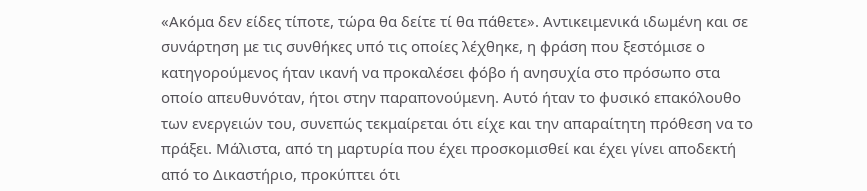«Ακόμα δεν είδες τίποτε, τώρα θα δείτε τί θα πάθετε». Αντικειμενικά ιδωμένη και σε συνάρτηση με τις συνθήκες υπό τις οποίες λέχθηκε, η φράση που ξεστόμισε ο κατηγορούμενος ήταν ικανή να προκαλέσει φόβο ή ανησυχία στο πρόσωπο στα οποίο απευθυνόταν, ήτοι στην παραπονούμενη. Αυτό ήταν το φυσικό επακόλουθο των ενεργειών του, συνεπώς τεκμαίρεται ότι είχε και την απαραίτητη πρόθεση να το πράξει. Μάλιστα, από τη μαρτυρία που έχει προσκομισθεί και έχει γίνει αποδεκτή από το Δικαστήριο, προκύπτει ότι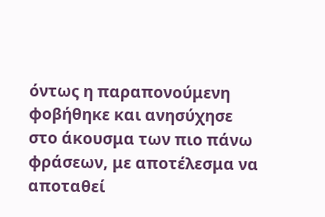όντως η παραπονούμενη φοβήθηκε και ανησύχησε στο άκουσμα των πιο πάνω φράσεων, με αποτέλεσμα να αποταθεί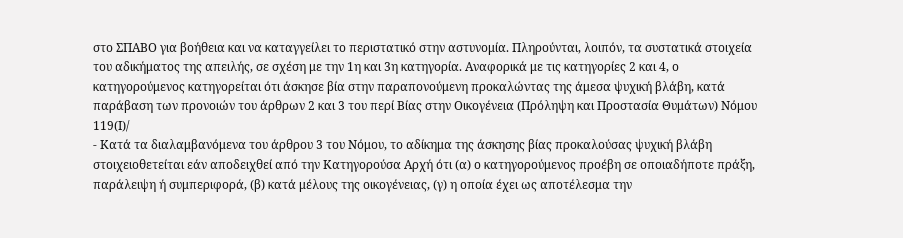στο ΣΠΑΒΟ για βοήθεια και να καταγγείλει το περιστατικό στην αστυνομία. Πληρούνται, λοιπόν, τα συστατικά στοιχεία του αδικήματος της απειλής, σε σχέση με την 1η και 3η κατηγορία. Αναφορικά με τις κατηγορίες 2 και 4, ο κατηγορούμενος κατηγορείται ότι άσκησε βία στην παραπονούμενη προκαλώντας της άμεσα ψυχική βλάβη, κατά παράβαση των προνοιών του άρθρων 2 και 3 του περί Βίας στην Οικογένεια (Πρόληψη και Προστασία Θυμάτων) Νόμου 119(Ι)/
- Κατά τα διαλαμβανόμενα του άρθρου 3 του Νόμου, το αδίκημα της άσκησης βίας προκαλούσας ψυχική βλάβη στοιχειοθετείται εάν αποδειχθεί από την Κατηγορούσα Αρχή ότι (α) ο κατηγορούμενος προέβη σε οποιαδήποτε πράξη, παράλειψη ή συμπεριφορά, (β) κατά μέλους της οικογένειας, (γ) η οποία έχει ως αποτέλεσμα την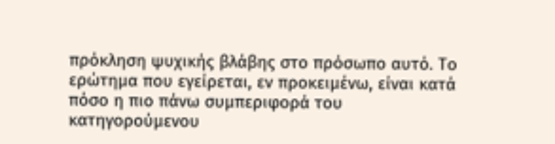πρόκληση ψυχικής βλάβης στο πρόσωπο αυτό. Το ερώτημα που εγείρεται, εν προκειμένω, είναι κατά πόσο η πιο πάνω συμπεριφορά του κατηγορούμενου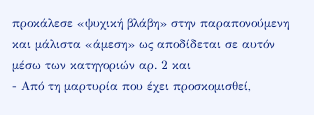προκάλεσε «ψυχική βλάβη» στην παραπονούμενη και μάλιστα «άμεση» ως αποδίδεται σε αυτόν μέσω των κατηγοριών αρ. 2 και
- Από τη μαρτυρία που έχει προσκομισθεί,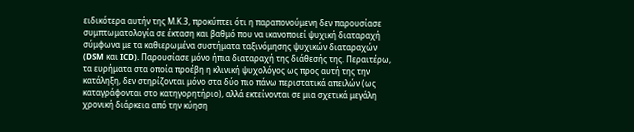ειδικότερα αυτήν της Μ.Κ.3, προκύπτει ότι η παραπονούμενη δεν παρουσίασε συμπτωματολογία σε έκταση και βαθμό που να ικανοποιεί ψυχική διαταραχή σύμφωνα με τα καθιερωμένα συστήματα ταξινόμησης ψυχικών διαταραχών (DSM και ICD). Παρουσίασε μόνο ήπια διαταραχή της διάθεσής της. Περαιτέρω, τα ευρήματα στα οποία προέβη η κλινική ψυχολόγος ως προς αυτή της την κατάληξη, δεν στηρίζονται μόνο στα δύο πιο πάνω περιστατικά απειλών (ως καταγράφονται στο κατηγορητήριο), αλλά εκτείνονται σε μια σχετικά μεγάλη χρονική διάρκεια από την κύηση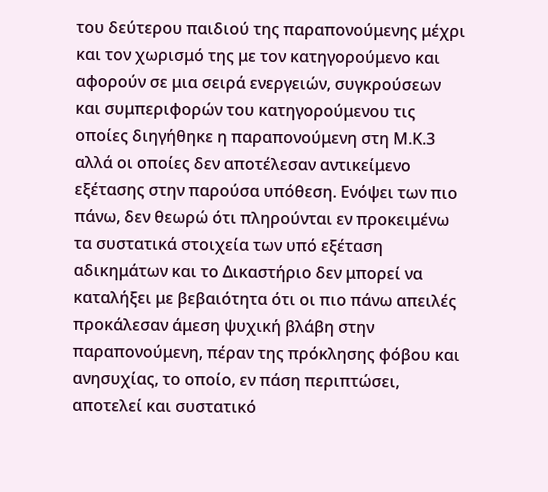του δεύτερου παιδιού της παραπονούμενης μέχρι και τον χωρισμό της με τον κατηγορούμενο και αφορούν σε μια σειρά ενεργειών, συγκρούσεων και συμπεριφορών του κατηγορούμενου τις οποίες διηγήθηκε η παραπονούμενη στη Μ.Κ.3 αλλά οι οποίες δεν αποτέλεσαν αντικείμενο εξέτασης στην παρούσα υπόθεση. Ενόψει των πιο πάνω, δεν θεωρώ ότι πληρούνται εν προκειμένω τα συστατικά στοιχεία των υπό εξέταση αδικημάτων και το Δικαστήριο δεν μπορεί να καταλήξει με βεβαιότητα ότι οι πιο πάνω απειλές προκάλεσαν άμεση ψυχική βλάβη στην παραπονούμενη, πέραν της πρόκλησης φόβου και ανησυχίας, το οποίο, εν πάση περιπτώσει, αποτελεί και συστατικό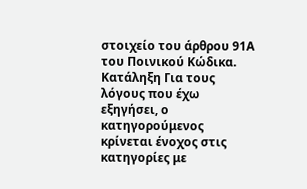στοιχείο του άρθρου 91Α του Ποινικού Κώδικα. Κατάληξη Για τους λόγους που έχω εξηγήσει, ο κατηγορούμενος κρίνεται ένοχος στις κατηγορίες με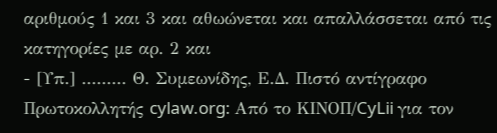αριθμούς 1 και 3 και αθωώνεται και απαλλάσσεται από τις κατηγορίες με αρ. 2 και
- [Υπ.] ......... Θ. Συμεωνίδης, Ε.Δ. Πιστό αντίγραφο Πρωτοκολλητής cylaw.org: Από το ΚΙΝOΠ/CyLii για τον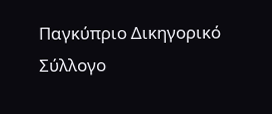Παγκύπριο Δικηγορικό Σύλλογο